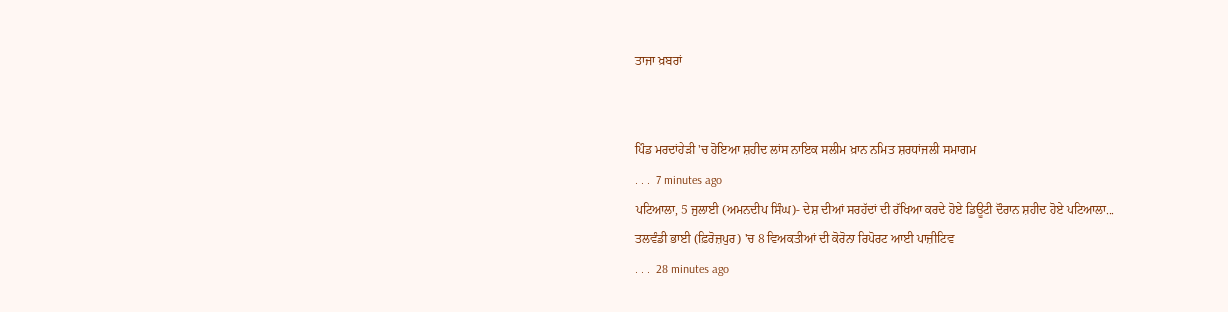ਤਾਜਾ ਖ਼ਬਰਾਂ


ਪਿੰਡ ਮਰਦਾਂਹੇੜੀ 'ਚ ਹੋਇਆ ਸ਼ਹੀਦ ਲਾਂਸ ਨਾਇਕ ਸਲੀਮ ਖ਼ਾਨ ਨਮਿਤ ਸ਼ਰਧਾਂਜਲੀ ਸਮਾਗਮ
. . .  7 minutes ago
ਪਟਿਆਲਾ, 5 ਜੁਲਾਈ (ਅਮਨਦੀਪ ਸਿੰਘ)- ਦੇਸ਼ ਦੀਆਂ ਸਰਹੱਦਾਂ ਦੀ ਰੱਖਿਆ ਕਰਦੇ ਹੋਏ ਡਿਊਟੀ ਦੌਰਾਨ ਸ਼ਹੀਦ ਹੋਏ ਪਟਿਆਲਾ...
ਤਲਵੰਡੀ ਭਾਈ (ਫ਼ਿਰੋਜ਼ਪੁਰ) 'ਚ 8 ਵਿਅਕਤੀਆਂ ਦੀ ਕੋਰੋਨਾ ਰਿਪੋਰਟ ਆਈ ਪਾਜ਼ੀਟਿਵ
. . .  28 minutes ago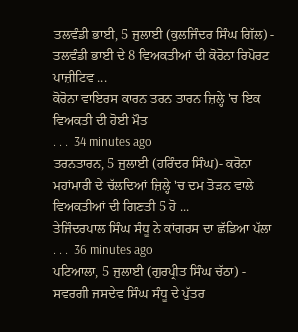ਤਲਵੰਡੀ ਭਾਈ, 5 ਜੁਲਾਈ (ਕੁਲਜਿੰਦਰ ਸਿੰਘ ਗਿੱਲ) - ਤਲਵੰਡੀ ਭਾਈ ਦੇ 8 ਵਿਅਕਤੀਆਂ ਦੀ ਕੋਰੋਨਾ ਰਿਪੋਰਟ ਪਾਜ਼ੀਟਿਵ ...
ਕੋਰੋਨਾ ਵਾਇਰਸ ਕਾਰਨ ਤਰਨ ਤਾਰਨ ਜ਼ਿਲ੍ਹੇ 'ਚ ਇਕ ਵਿਅਕਤੀ ਦੀ ਹੋਈ ਮੌਤ
. . .  34 minutes ago
ਤਰਨਤਾਰਨ, 5 ਜੁਲਾਈ (ਹਰਿੰਦਰ ਸਿੰਘ)- ਕਰੋਨਾ ਮਹਾਂਮਾਰੀ ਦੇ ਚੱਲਦਿਆਂ ਜ਼ਿਲ੍ਹੇ 'ਚ ਦਮ ਤੋੜਨ ਵਾਲੇ ਵਿਅਕਤੀਆਂ ਦੀ ਗਿਣਤੀ 5 ਹੋ ...
ਤੇਜਿੰਦਰਪਾਲ ਸਿੰਘ ਸੰਧੂ ਨੇ ਕਾਂਗਰਸ ਦਾ ਛੱਡਿਆ ਪੱਲਾ
. . .  36 minutes ago
ਪਟਿਆਲਾ, 5 ਜੁਲਾਈ (ਗੁਰਪ੍ਰੀਤ ਸਿੰਘ ਚੱਠਾ) - ਸਵਰਗੀ ਜਸਦੇਵ ਸਿੰਘ ਸੰਧੂ ਦੇ ਪੁੱਤਰ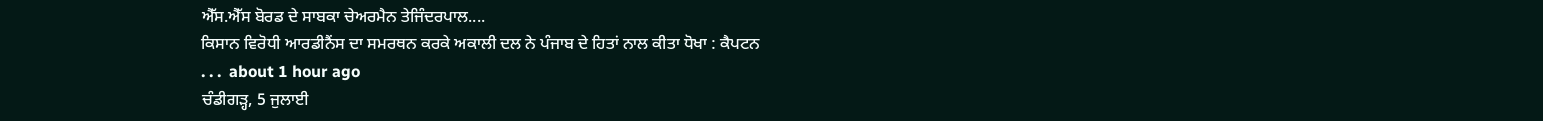ਐੱਸ.ਐੱਸ ਬੋਰਡ ਦੇ ਸਾਬਕਾ ਚੇਅਰਮੈਨ ਤੇਜਿੰਦਰਪਾਲ....
ਕਿਸਾਨ ਵਿਰੋਧੀ ਆਰਡੀਨੈਂਸ ਦਾ ਸਮਰਥਨ ਕਰਕੇ ਅਕਾਲੀ ਦਲ ਨੇ ਪੰਜਾਬ ਦੇ ਹਿਤਾਂ ਨਾਲ ਕੀਤਾ ਧੋਖਾ : ਕੈਪਟਨ
. . .  about 1 hour ago
ਚੰਡੀਗੜ੍ਹ, 5 ਜੁਲਾਈ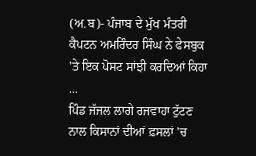(ਅ.ਬ)- ਪੰਜਾਬ ਦੇ ਮੁੱਖ ਮੰਤਰੀ ਕੈਪਟਨ ਅਮਰਿੰਦਰ ਸਿੰਘ ਨੇ ਫੇਸਬੁਕ 'ਤੇ ਇਕ ਪੋਸਟ ਸਾਂਝੀ ਕਰਦਿਆਂ ਕਿਹਾ ...
ਪਿੰਡ ਜੱਜਲ ਲਾਗੇ ਰਜਵਾਹਾ ਟੁੱਟਣ ਨਾਲ ਕਿਸਾਨਾਂ ਦੀਆਂ ਫ਼ਸਲਾਂ 'ਚ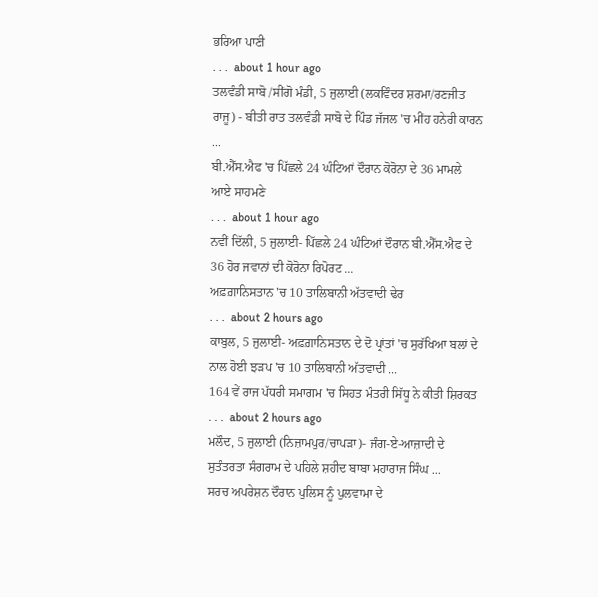ਭਰਿਆ ਪਾਣੀ
. . .  about 1 hour ago
ਤਲਵੰਡੀ ਸਾਬੋ /ਸੀਂਗੋ ਮੰਡੀ, 5 ਜੁਲਾਈ (ਲਕਵਿੰਦਰ ਸ਼ਰਮਾ/ਰਣਜੀਤ ਰਾਜੂ) - ਬੀਤੀ ਰਾਤ ਤਲਵੰਡੀ ਸਾਬੋ ਦੇ ਪਿੰਡ ਜੱਜਲ 'ਚ ਮੀਂਹ ਹਨੇਰੀ ਕਾਰਨ ...
ਬੀ.ਐੱਸ.ਐਫ 'ਚ ਪਿੱਛਲੇ 24 ਘੰਟਿਆਂ ਦੌਰਾਨ ਕੋਰੋਨਾ ਦੇ 36 ਮਾਮਲੇ ਆਏ ਸਾਹਮਣੇ
. . .  about 1 hour ago
ਨਵੀਂ ਦਿੱਲੀ, 5 ਜੁਲਾਈ- ਪਿੱਛਲੇ 24 ਘੰਟਿਆਂ ਦੌਰਾਨ ਬੀ.ਐੱਸ.ਐਫ ਦੇ 36 ਹੋਰ ਜਵਾਨਾਂ ਦੀ ਕੋਰੋਨਾ ਰਿਪੋਰਟ ...
ਅਫ਼ਗ਼ਾਨਿਸਤਾਨ 'ਚ 10 ਤਾਲਿਬਾਨੀ ਅੱਤਵਾਦੀ ਢੇਰ
. . .  about 2 hours ago
ਕਾਬੁਲ, 5 ਜੁਲਾਈ- ਅਫ਼ਗ਼ਾਨਿਸਤਾਨ ਦੇ ਦੋ ਪ੍ਰਾਂਤਾਂ 'ਚ ਸੁਰੱਖਿਆ ਬਲਾਂ ਦੇ ਨਾਲ ਹੋਈ ਝੜਪ 'ਚ 10 ਤਾਲਿਬਾਨੀ ਅੱਤਵਾਦੀ ...
164 ਵੇਂ ਰਾਜ ਪੱਧਰੀ ਸਮਾਗਮ 'ਚ ਸਿਹਤ ਮੰਤਰੀ ਸਿੱਧੂ ਨੇ ਕੀਤੀ ਸ਼ਿਰਕਤ
. . .  about 2 hours ago
ਮਲੌਦ, 5 ਜੁਲਾਈ (ਨਿਜ਼ਾਮਪੁਰ/ਚਾਪੜਾ)- ਜੰਗ-ਏ-ਆਜ਼ਾਦੀ ਦੇ ਸੁਤੰਤਰਤਾ ਸੰਗਰਾਮ ਦੇ ਪਹਿਲੇ ਸ਼ਹੀਦ ਬਾਬਾ ਮਹਾਰਾਜ ਸਿੰਘ ...
ਸਰਚ ਅਪਰੇਸ਼ਨ ਦੌਰਾਨ ਪੁਲਿਸ ਨੂੰ ਪੁਲਵਾਮਾ ਦੇ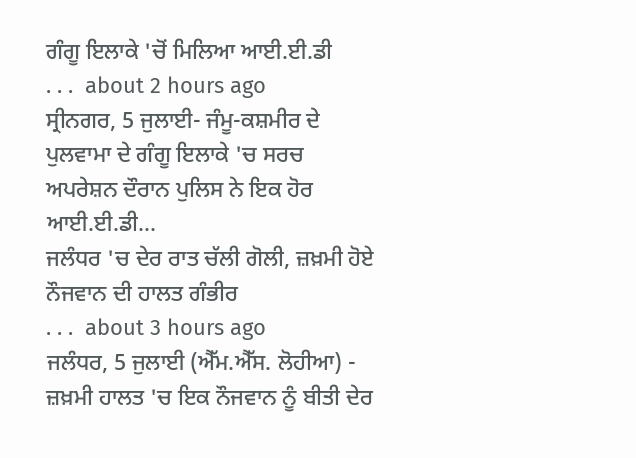ਗੰਗੂ ਇਲਾਕੇ 'ਚੋਂ ਮਿਲਿਆ ਆਈ.ਈ.ਡੀ
. . .  about 2 hours ago
ਸ੍ਰੀਨਗਰ, 5 ਜੁਲਾਈ- ਜੰਮੂ-ਕਸ਼ਮੀਰ ਦੇ ਪੁਲਵਾਮਾ ਦੇ ਗੰਗੂ ਇਲਾਕੇ 'ਚ ਸਰਚ ਅਪਰੇਸ਼ਨ ਦੌਰਾਨ ਪੁਲਿਸ ਨੇ ਇਕ ਹੋਰ ਆਈ.ਈ.ਡੀ...
ਜਲੰਧਰ 'ਚ ਦੇਰ ਰਾਤ ਚੱਲੀ ਗੋਲੀ, ਜ਼ਖ਼ਮੀ ਹੋਏ ਨੌਜਵਾਨ ਦੀ ਹਾਲਤ ਗੰਭੀਰ
. . .  about 3 hours ago
ਜਲੰਧਰ, 5 ਜੁਲਾਈ (ਐੱਮ.ਐੱਸ. ਲੋਹੀਆ) - ਜ਼ਖ਼ਮੀ ਹਾਲਤ 'ਚ ਇਕ ਨੌਜਵਾਨ ਨੂੰ ਬੀਤੀ ਦੇਰ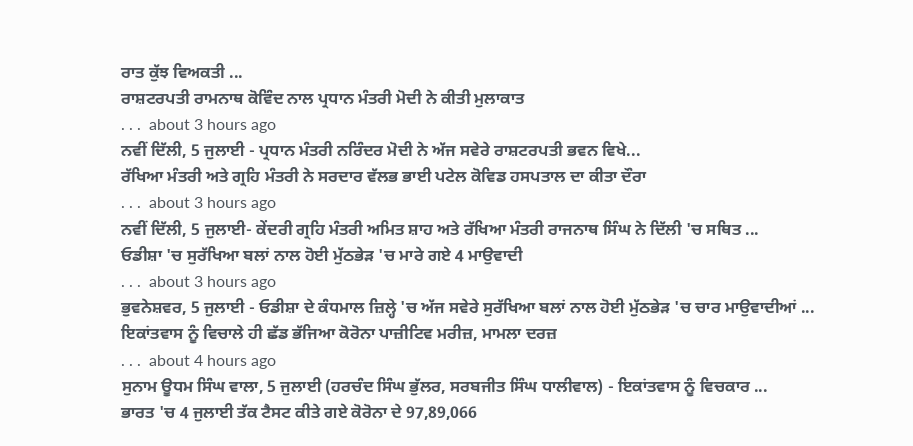ਰਾਤ ਕੁੱਝ ਵਿਅਕਤੀ ...
ਰਾਸ਼ਟਰਪਤੀ ਰਾਮਨਾਥ ਕੋਵਿੰਦ ਨਾਲ ਪ੍ਰਧਾਨ ਮੰਤਰੀ ਮੋਦੀ ਨੇ ਕੀਤੀ ਮੁਲਾਕਾਤ
. . .  about 3 hours ago
ਨਵੀਂ ਦਿੱਲੀ, 5 ਜੁਲਾਈ - ਪ੍ਰਧਾਨ ਮੰਤਰੀ ਨਰਿੰਦਰ ਮੋਦੀ ਨੇ ਅੱਜ ਸਵੇਰੇ ਰਾਸ਼ਟਰਪਤੀ ਭਵਨ ਵਿਖੇ...
ਰੱਖਿਆ ਮੰਤਰੀ ਅਤੇ ਗ੍ਰਹਿ ਮੰਤਰੀ ਨੇ ਸਰਦਾਰ ਵੱਲਭ ਭਾਈ ਪਟੇਲ ਕੋਵਿਡ ਹਸਪਤਾਲ ਦਾ ਕੀਤਾ ਦੌਰਾ
. . .  about 3 hours ago
ਨਵੀਂ ਦਿੱਲੀ, 5 ਜੁਲਾਈ- ਕੇਂਦਰੀ ਗ੍ਰਹਿ ਮੰਤਰੀ ਅਮਿਤ ਸ਼ਾਹ ਅਤੇ ਰੱਖਿਆ ਮੰਤਰੀ ਰਾਜਨਾਥ ਸਿੰਘ ਨੇ ਦਿੱਲੀ 'ਚ ਸਥਿਤ ...
ਓਡੀਸ਼ਾ 'ਚ ਸੁਰੱਖਿਆ ਬਲਾਂ ਨਾਲ ਹੋਈ ਮੁੱਠਭੇੜ 'ਚ ਮਾਰੇ ਗਏ 4 ਮਾਉਵਾਦੀ
. . .  about 3 hours ago
ਭੁਵਨੇਸ਼ਵਰ, 5 ਜੁਲਾਈ - ਓਡੀਸ਼ਾ ਦੇ ਕੰਧਮਾਲ ਜ਼ਿਲ੍ਹੇ 'ਚ ਅੱਜ ਸਵੇਰੇ ਸੁਰੱਖਿਆ ਬਲਾਂ ਨਾਲ ਹੋਈ ਮੁੱਠਭੇੜ 'ਚ ਚਾਰ ਮਾਉਵਾਦੀਆਂ ...
ਇਕਾਂਤਵਾਸ ਨੂੰ ਵਿਚਾਲੇ ਹੀ ਛੱਡ ਭੱਜਿਆ ਕੋਰੋਨਾ ਪਾਜ਼ੀਟਿਵ ਮਰੀਜ਼, ਮਾਮਲਾ ਦਰਜ਼
. . .  about 4 hours ago
ਸੁਨਾਮ ਊਧਮ ਸਿੰਘ ਵਾਲਾ, 5 ਜੁਲਾਈ (ਹਰਚੰਦ ਸਿੰਘ ਭੁੱਲਰ, ਸਰਬਜੀਤ ਸਿੰਘ ਧਾਲੀਵਾਲ) - ਇਕਾਂਤਵਾਸ ਨੂੰ ਵਿਚਕਾਰ ...
ਭਾਰਤ 'ਚ 4 ਜੁਲਾਈ ਤੱਕ ਟੈਸਟ ਕੀਤੇ ਗਏ ਕੋਰੋਨਾ ਦੇ 97,89,066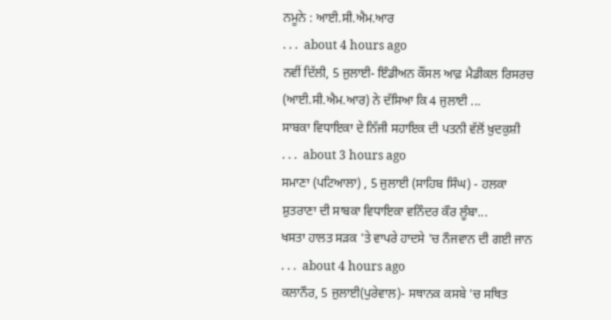ਨਮੂਨੇ : ਆਈ.ਸੀ.ਐਮ.ਆਰ
. . .  about 4 hours ago
ਨਵੀਂ ਦਿੱਲੀ, 5 ਜੁਲਾਈ- ਇੰਡੀਅਨ ਕੌਂਸਲ ਆਫ਼ ਮੈਡੀਕਲ ਰਿਸਰਚ (ਆਈ.ਸੀ.ਐਮ.ਆਰ) ਨੇ ਦੱਸਿਆ ਕਿ 4 ਜੁਲਾਈ ...
ਸਾਬਕਾ ਵਿਧਾਇਕਾ ਦੇ ਨਿੱਜੀ ਸਹਾਇਕ ਦੀ ਪਤਨੀ ਵੱਲੋਂ ਖ਼ੁਦਕੁਸ਼ੀ
. . .  about 3 hours ago
ਸਮਾਣਾ (ਪਟਿਆਲਾ) , 5 ਜੁਲਾਈ (ਸਾਹਿਬ ਸਿੰਘ) - ਹਲਕਾ ਸ਼ੁਤਰਾਣਾ ਦੀ ਸਾਬਕਾ ਵਿਧਾਇਕਾ ਵਨਿੰਦਰ ਕੌਰ ਲੂੰਬਾ...
ਖਸਤਾ ਹਾਲਤ ਸੜਕ 'ਤੇ ਵਾਪਰੇ ਹਾਦਸੇ 'ਚ ਨੌਜਵਾਨ ਦੀ ਗਈ ਜਾਨ
. . .  about 4 hours ago
ਕਲਾਨੌਰ, 5 ਜੁਲਾਈ(ਪੁਰੇਵਾਲ)- ਸਥਾਨਕ ਕਸਬੇ 'ਚ ਸਥਿਤ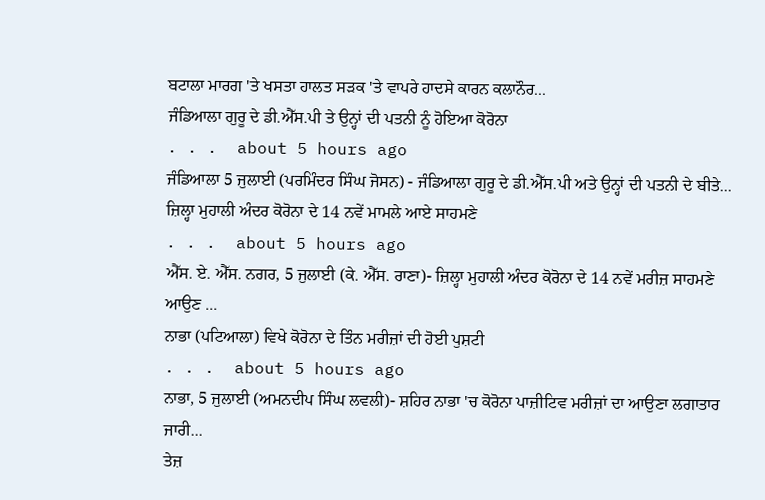ਬਟਾਲਾ ਮਾਰਗ 'ਤੇ ਖਸਤਾ ਹਾਲਤ ਸੜਕ 'ਤੇ ਵਾਪਰੇ ਹਾਦਸੇ ਕਾਰਨ ਕਲਾਨੌਰ...
ਜੰਡਿਆਲਾ ਗੁਰੂ ਦੇ ਡੀ.ਐੱਸ.ਪੀ ਤੇ ਉਨ੍ਹਾਂ ਦੀ ਪਤਨੀ ਨੂੰ ਹੋਇਆ ਕੋਰੋਨਾ
. . .  about 5 hours ago
ਜੰਡਿਆਲਾ 5 ਜੁਲਾਈ (ਪਰਮਿੰਦਰ ਸਿੰਘ ਜੋਸਨ) - ਜੰਡਿਆਲਾ ਗੁਰੂ ਦੇ ਡੀ.ਐੱਸ.ਪੀ ਅਤੇ ਉਨ੍ਹਾਂ ਦੀ ਪਤਨੀ ਦੇ ਬੀਤੇ...
ਜ਼ਿਲ੍ਹਾ ਮੁਹਾਲੀ ਅੰਦਰ ਕੋਰੋਨਾ ਦੇ 14 ਨਵੇਂ ਮਾਮਲੇ ਆਏ ਸਾਹਮਣੇ
. . .  about 5 hours ago
ਐੱਸ. ਏ. ਐੱਸ. ਨਗਰ, 5 ਜੁਲਾਈ (ਕੇ. ਐੱਸ. ਰਾਣਾ)- ਜ਼ਿਲ੍ਹਾ ਮੁਹਾਲੀ ਅੰਦਰ ਕੋਰੋਨਾ ਦੇ 14 ਨਵੇਂ ਮਰੀਜ਼ ਸਾਹਮਣੇ ਆਉਣ ...
ਨਾਭਾ (ਪਟਿਆਲਾ) ਵਿਖੇ ਕੋਰੋਨਾ ਦੇ ਤਿੰਨ ਮਰੀਜ਼ਾਂ ਦੀ ਹੋਈ ਪੁਸ਼ਟੀ
. . .  about 5 hours ago
ਨਾਭਾ, 5 ਜੁਲਾਈ (ਅਮਨਦੀਪ ਸਿੰਘ ਲਵਲੀ)- ਸ਼ਹਿਰ ਨਾਭਾ 'ਚ ਕੋਰੋਨਾ ਪਾਜ਼ੀਟਿਵ ਮਰੀਜ਼ਾਂ ਦਾ ਆਉਣਾ ਲਗਾਤਾਰ ਜਾਰੀ...
ਤੇਜ਼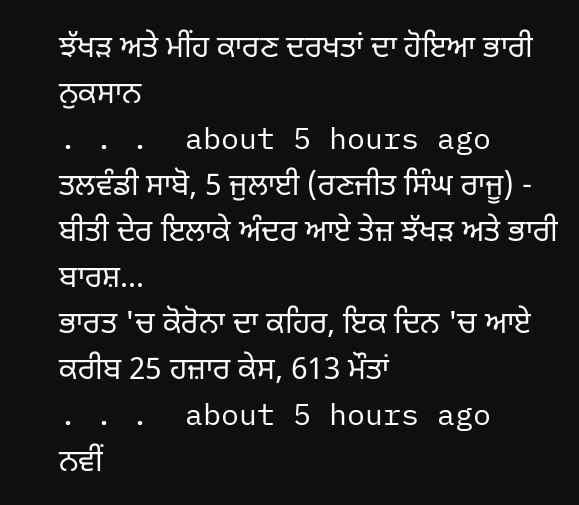ਝੱਖੜ ਅਤੇ ਮੀਂਹ ਕਾਰਣ ਦਰਖਤਾਂ ਦਾ ਹੋਇਆ ਭਾਰੀ ਨੁਕਸਾਨ
. . .  about 5 hours ago
ਤਲਵੰਡੀ ਸਾਬੋ, 5 ਜੁਲਾਈ (ਰਣਜੀਤ ਸਿੰਘ ਰਾਜੂ) - ਬੀਤੀ ਦੇਰ ਇਲਾਕੇ ਅੰਦਰ ਆਏ ਤੇਜ਼ ਝੱਖੜ ਅਤੇ ਭਾਰੀ ਬਾਰਸ਼...
ਭਾਰਤ 'ਚ ਕੋਰੋਨਾ ਦਾ ਕਹਿਰ, ਇਕ ਦਿਨ 'ਚ ਆਏ ਕਰੀਬ 25 ਹਜ਼ਾਰ ਕੇਸ, 613 ਮੌਤਾਂ
. . .  about 5 hours ago
ਨਵੀਂ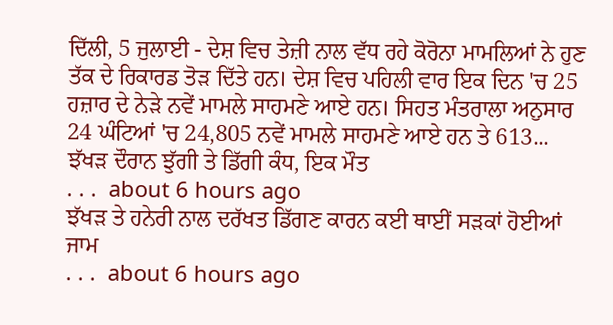ਦਿੱਲੀ, 5 ਜੁਲਾਈ - ਦੇਸ਼ ਵਿਚ ਤੇਜ਼ੀ ਨਾਲ ਵੱਧ ਰਹੇ ਕੋਰੋਨਾ ਮਾਮਲਿਆਂ ਨੇ ਹੁਣ ਤੱਕ ਦੇ ਰਿਕਾਰਡ ਤੋੜ ਦਿੱਤੇ ਹਨ। ਦੇਸ਼ ਵਿਚ ਪਹਿਲੀ ਵਾਰ ਇਕ ਦਿਨ 'ਚ 25 ਹਜ਼ਾਰ ਦੇ ਨੇੜੇ ਨਵੇਂ ਮਾਮਲੇ ਸਾਹਮਣੇ ਆਏ ਹਨ। ਸਿਹਤ ਮੰਤਰਾਲਾ ਅਨੁਸਾਰ 24 ਘੰਟਿਆਂ 'ਚ 24,805 ਨਵੇਂ ਮਾਮਲੇ ਸਾਹਮਣੇ ਆਏ ਹਨ ਤੇ 613...
ਝੱਖੜ ਦੌਰਾਨ ਝੁੱਗੀ ਤੇ ਡਿੱਗੀ ਕੰਧ, ਇਕ ਮੌਤ
. . .  about 6 hours ago
ਝੱਖੜ ਤੇ ਹਨੇਰੀ ਨਾਲ ਦਰੱਖਤ ਡਿੱਗਣ ਕਾਰਨ ਕਈ ਥਾਈਂ ਸੜਕਾਂ ਹੋਈਆਂ ਜਾਮ
. . .  about 6 hours ago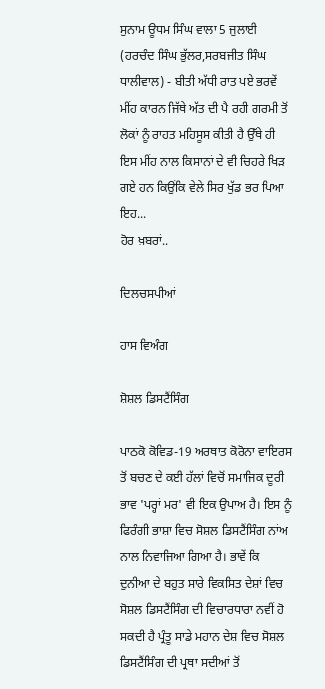ਸੁਨਾਮ ਊਧਮ ਸਿੰਘ ਵਾਲਾ 5 ਜੁਲਾਈ (ਹਰਚੰਦ ਸਿੰਘ ਭੁੱਲਰ,ਸਰਬਜੀਤ ਸਿੰਘ ਧਾਲੀਵਾਲ) - ਬੀਤੀ ਅੱਧੀ ਰਾਤ ਪਏ ਭਰਵੇਂ ਮੀਂਹ ਕਾਰਨ ਜਿੱਥੇ ਅੱਤ ਦੀ ਪੈ ਰਹੀ ਗਰਮੀ ਤੋਂ ਲੋਕਾਂ ਨੂੰ ਰਾਹਤ ਮਹਿਸੂਸ ਕੀਤੀ ਹੈ ਉੱਥੇ ਹੀ ਇਸ ਮੀਂਹ ਨਾਲ ਕਿਸਾਨਾਂ ਦੇ ਵੀ ਚਿਹਰੇ ਖਿੜ ਗਏ ਹਨ ਕਿਉਂਕਿ ਵੇਲੇ ਸਿਰ ਖੁੱਡ ਭਰ ਪਿਆ ਇਹ...
ਹੋਰ ਖ਼ਬਰਾਂ..

ਦਿਲਚਸਪੀਆਂ

ਹਾਸ ਵਿਅੰਗ

ਸ਼ੋਸ਼ਲ ਡਿਸਟੈਂਸਿੰਗ

ਪਾਠਕੋ ਕੋਵਿਡ-19 ਅਰਥਾਤ ਕੋਰੋਨਾ ਵਾਇਰਸ ਤੋਂ ਬਚਣ ਦੇ ਕਈ ਹੱਲਾਂ ਵਿਚੋਂ ਸਮਾਜਿਕ ਦੂਰੀ ਭਾਵ 'ਪਰ੍ਹਾਂ ਮਰ' ਵੀ ਇਕ ਉਪਾਅ ਹੈ। ਇਸ ਨੂੰ ਫਿਰੰਗੀ ਭਾਸ਼ਾ ਵਿਚ ਸੋਸ਼ਲ ਡਿਸਟੈਂਸਿੰਗ ਨਾਂਅ ਨਾਲ ਨਿਵਾਜਿਆ ਗਿਆ ਹੈ। ਭਾਵੇਂ ਕਿ ਦੁਨੀਆ ਦੇ ਬਹੁਤ ਸਾਰੇ ਵਿਕਸਿਤ ਦੇਸ਼ਾਂ ਵਿਚ ਸੋਸ਼ਲ ਡਿਸਟੈਂਸਿੰਗ ਦੀ ਵਿਚਾਰਧਾਰਾ ਨਵੀਂ ਹੋ ਸਕਦੀ ਹੈ ਪ੍ਰੰਤੂ ਸਾਡੇ ਮਹਾਨ ਦੇਸ਼ ਵਿਚ ਸੋਸ਼ਲ ਡਿਸਟੈਂਸਿੰਗ ਦੀ ਪ੍ਰਥਾ ਸਦੀਆਂ ਤੋਂ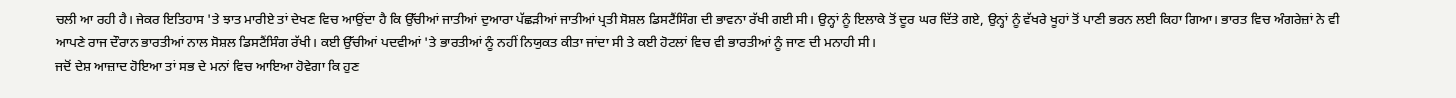ਚਲੀ ਆ ਰਹੀ ਹੈ। ਜੇਕਰ ਇਤਿਹਾਸ 'ਤੇ ਝਾਤ ਮਾਰੀਏ ਤਾਂ ਦੇਖਣ ਵਿਚ ਆਉਂਦਾ ਹੈ ਕਿ ਉੱਚੀਆਂ ਜਾਤੀਆਂ ਦੁਆਰਾ ਪੱਛੜੀਆਂ ਜਾਤੀਆਂ ਪ੍ਰਤੀ ਸੋਸ਼ਲ ਡਿਸਟੈਂਸਿੰਗ ਦੀ ਭਾਵਨਾ ਰੱਖੀ ਗਈ ਸੀ। ਉਨ੍ਹਾਂ ਨੂੰ ਇਲਾਕੇ ਤੋਂ ਦੂਰ ਘਰ ਦਿੱਤੇ ਗਏ, ਉਨ੍ਹਾਂ ਨੂੰ ਵੱਖਰੇ ਖੂਹਾਂ ਤੋਂ ਪਾਣੀ ਭਰਨ ਲਈ ਕਿਹਾ ਗਿਆ। ਭਾਰਤ ਵਿਚ ਅੰਗਰੇਜ਼ਾਂ ਨੇ ਵੀ ਆਪਣੇ ਰਾਜ ਦੌਰਾਨ ਭਾਰਤੀਆਂ ਨਾਲ ਸੋਸ਼ਲ ਡਿਸਟੈਂਸਿੰਗ ਰੱਖੀ। ਕਈ ਉੱਚੀਆਂ ਪਦਵੀਆਂ 'ਤੇ ਭਾਰਤੀਆਂ ਨੂੰ ਨਹੀਂ ਨਿਯੁਕਤ ਕੀਤਾ ਜਾਂਦਾ ਸੀ ਤੇ ਕਈ ਹੋਟਲਾਂ ਵਿਚ ਵੀ ਭਾਰਤੀਆਂ ਨੂੰ ਜਾਣ ਦੀ ਮਨਾਹੀ ਸੀ।
ਜਦੋਂ ਦੇਸ਼ ਆਜ਼ਾਦ ਹੋਇਆ ਤਾਂ ਸਭ ਦੇ ਮਨਾਂ ਵਿਚ ਆਇਆ ਹੋਵੇਗਾ ਕਿ ਹੁਣ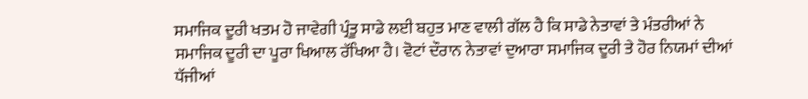ਸਮਾਜਿਕ ਦੂਰੀ ਖਤਮ ਹੋ ਜਾਵੇਗੀ ਪ੍ਰੰਤੂ ਸਾਡੇ ਲਈ ਬਹੁਤ ਮਾਣ ਵਾਲੀ ਗੱਲ ਹੈ ਕਿ ਸਾਡੇ ਨੇਤਾਵਾਂ ਤੇ ਮੰਤਰੀਆਂ ਨੇ ਸਮਾਜਿਕ ਦੂਰੀ ਦਾ ਪੂਰਾ ਖਿਆਲ ਰੱਖਿਆ ਹੈ। ਵੋਟਾਂ ਦੌਰਾਨ ਨੇਤਾਵਾਂ ਦੁਆਰਾ ਸਮਾਜਿਕ ਦੂਰੀ ਤੇ ਹੋਰ ਨਿਯਮਾਂ ਦੀਆਂ ਧੱਜੀਆਂ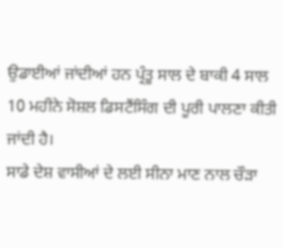ਉਡਾਈਆਂ ਜਾਂਦੀਆਂ ਹਨ ਪ੍ਰੰਤੂ ਸਾਲ ਦੇ ਬਾਕੀ 4 ਸਾਲ 10 ਮਹੀਨੇ ਸੋਸ਼ਲ ਡਿਸਟੈਂਸਿੰਗ ਦੀ ਪੂਰੀ ਪਾਲਣਾ ਕੀਤੀ ਜਾਂਦੀ ਹੈ।
ਸਾਡੇ ਦੇਸ਼ ਵਾਸੀਆਂ ਦੇ ਲਈ ਸੀਨਾ ਮਾਣ ਨਾਲ ਚੌੜਾ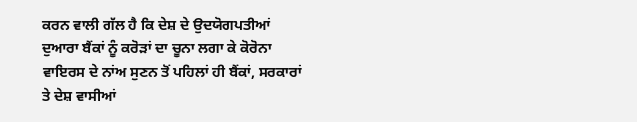ਕਰਨ ਵਾਲੀ ਗੱਲ ਹੈ ਕਿ ਦੇਸ਼ ਦੇ ਉਦਯੋਗਪਤੀਆਂ ਦੁਆਰਾ ਬੈਂਕਾਂ ਨੂੰ ਕਰੋੜਾਂ ਦਾ ਚੂਨਾ ਲਗਾ ਕੇ ਕੋਰੋਨਾ ਵਾਇਰਸ ਦੇ ਨਾਂਅ ਸੁਣਨ ਤੋਂ ਪਹਿਲਾਂ ਹੀ ਬੈਂਕਾਂ, ਸਰਕਾਰਾਂ ਤੇ ਦੇਸ਼ ਵਾਸੀਆਂ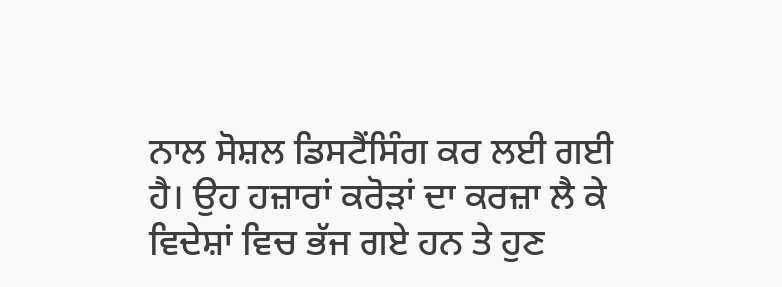ਨਾਲ ਸੋਸ਼ਲ ਡਿਸਟੈਂਸਿੰਗ ਕਰ ਲਈ ਗਈ ਹੈ। ਉਹ ਹਜ਼ਾਰਾਂ ਕਰੋੜਾਂ ਦਾ ਕਰਜ਼ਾ ਲੈ ਕੇ ਵਿਦੇਸ਼ਾਂ ਵਿਚ ਭੱਜ ਗਏ ਹਨ ਤੇ ਹੁਣ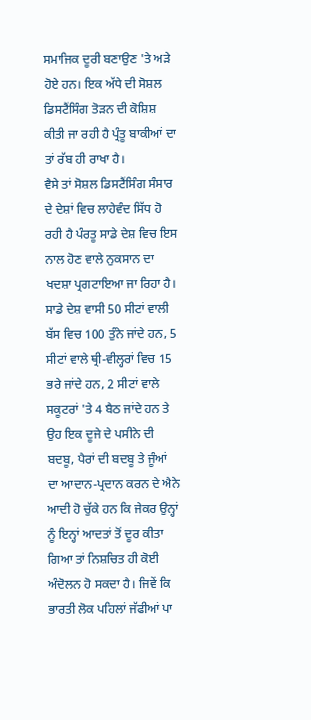ਸਮਾਜਿਕ ਦੂਰੀ ਬਣਾਉਣ 'ਤੇ ਅੜੇ ਹੋਏ ਹਨ। ਇਕ ਅੱਧੇ ਦੀ ਸੋਸ਼ਲ ਡਿਸਟੈਂਸਿੰਗ ਤੋੜਨ ਦੀ ਕੋਸ਼ਿਸ਼ ਕੀਤੀ ਜਾ ਰਹੀ ਹੈ ਪ੍ਰੰਤੂ ਬਾਕੀਆਂ ਦਾ ਤਾਂ ਰੱਬ ਹੀ ਰਾਖਾ ਹੈ।
ਵੈਸੇ ਤਾਂ ਸੋਸ਼ਲ ਡਿਸਟੈਂਸਿੰਗ ਸੰਸਾਰ ਦੇ ਦੇਸ਼ਾਂ ਵਿਚ ਲਾਹੇਵੰਦ ਸਿੱਧ ਹੋ ਰਹੀ ਹੈ ਪੰਰਤੂ ਸਾਡੇ ਦੇਸ਼ ਵਿਚ ਇਸ ਨਾਲ ਹੋਣ ਵਾਲੇ ਨੁਕਸਾਨ ਦਾ ਖਦਸ਼ਾ ਪ੍ਰਗਟਾਇਆ ਜਾ ਰਿਹਾ ਹੈ। ਸਾਡੇ ਦੇਸ਼ ਵਾਸੀ 50 ਸੀਟਾਂ ਵਾਲੀ ਬੱਸ ਵਿਚ 100 ਤੁੰਨੇ ਜਾਂਦੇ ਹਨ, 5 ਸੀਟਾਂ ਵਾਲੇ ਥ੍ਰੀ-ਵੀਲ੍ਹਰਾਂ ਵਿਚ 15 ਭਰੇ ਜਾਂਦੇ ਹਨ, 2 ਸੀਟਾਂ ਵਾਲੇ ਸਕੂਟਰਾਂ 'ਤੇ 4 ਬੈਠ ਜਾਂਦੇ ਹਨ ਤੇ ਉਹ ਇਕ ਦੂਜੇ ਦੇ ਪਸੀਨੇ ਦੀ ਬਦਬੂ, ਪੈਰਾਂ ਦੀ ਬਦਬੂ ਤੇ ਜੂੰਆਂ ਦਾ ਆਦਾਨ-ਪ੍ਰਦਾਨ ਕਰਨ ਦੇ ਐਨੇ ਆਦੀ ਹੋ ਚੁੱਕੇ ਹਨ ਕਿ ਜੇਕਰ ਉਨ੍ਹਾਂ ਨੂੰ ਇਨ੍ਹਾਂ ਆਦਤਾਂ ਤੋਂ ਦੂਰ ਕੀਤਾ ਗਿਆ ਤਾਂ ਨਿਸ਼ਚਿਤ ਹੀ ਕੋਈ ਅੰਦੋਲਨ ਹੋ ਸਕਦਾ ਹੈ। ਜਿਵੇਂ ਕਿ ਭਾਰਤੀ ਲੋਕ ਪਹਿਲਾਂ ਜੱਫੀਆਂ ਪਾ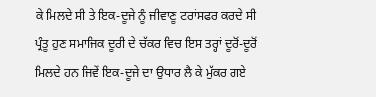ਕੇ ਮਿਲਦੇ ਸੀ ਤੇ ਇਕ-ਦੂਜੇ ਨੂੰ ਜੀਵਾਣੂ ਟਰਾਂਸਫਰ ਕਰਦੇ ਸੀ ਪ੍ਰੰਤੂ ਹੁਣ ਸਮਾਜਿਕ ਦੂਰੀ ਦੇ ਚੱਕਰ ਵਿਚ ਇਸ ਤਰ੍ਹਾਂ ਦੂਰੋਂ-ਦੂਰੋਂ ਮਿਲਦੇ ਹਨ ਜਿਵੇਂ ਇਕ-ਦੂਜੇ ਦਾ ਉਧਾਰ ਲੈ ਕੇ ਮੁੱਕਰ ਗਏ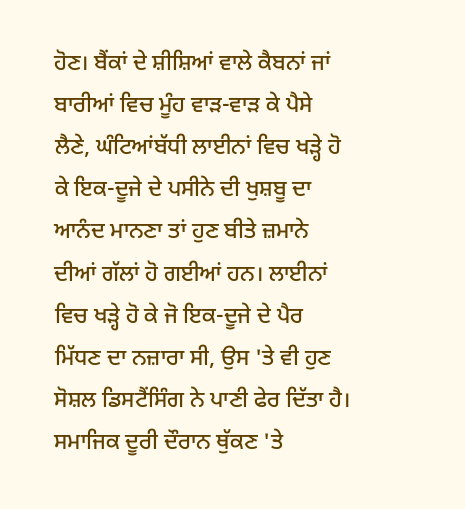ਹੋਣ। ਬੈਂਕਾਂ ਦੇ ਸ਼ੀਸ਼ਿਆਂ ਵਾਲੇ ਕੈਬਨਾਂ ਜਾਂ ਬਾਰੀਆਂ ਵਿਚ ਮੂੰਹ ਵਾੜ-ਵਾੜ ਕੇ ਪੈਸੇ ਲੈਣੇ, ਘੰਟਿਆਂਬੱਧੀ ਲਾਈਨਾਂ ਵਿਚ ਖੜ੍ਹੇ ਹੋ ਕੇ ਇਕ-ਦੂਜੇ ਦੇ ਪਸੀਨੇ ਦੀ ਖੁਸ਼ਬੂ ਦਾ ਆਨੰਦ ਮਾਨਣਾ ਤਾਂ ਹੁਣ ਬੀਤੇ ਜ਼ਮਾਨੇ ਦੀਆਂ ਗੱਲਾਂ ਹੋ ਗਈਆਂ ਹਨ। ਲਾਈਨਾਂ ਵਿਚ ਖੜ੍ਹੇ ਹੋ ਕੇ ਜੋ ਇਕ-ਦੂਜੇ ਦੇ ਪੈਰ ਮਿੱਧਣ ਦਾ ਨਜ਼ਾਰਾ ਸੀ, ਉਸ 'ਤੇ ਵੀ ਹੁਣ ਸੋਸ਼ਲ ਡਿਸਟੈਂਸਿੰਗ ਨੇ ਪਾਣੀ ਫੇਰ ਦਿੱਤਾ ਹੈ।
ਸਮਾਜਿਕ ਦੂਰੀ ਦੌਰਾਨ ਥੁੱਕਣ 'ਤੇ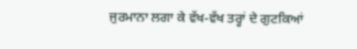ਜੁਰਮਾਨਾ ਲਗਾ ਕੇ ਵੱਖ-ਵੱਖ ਤਰ੍ਹਾਂ ਦੇ ਗੁਟਕਿਆਂ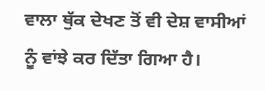ਵਾਲਾ ਥੁੱਕ ਦੇਖਣ ਤੋਂ ਵੀ ਦੇਸ਼ ਵਾਸੀਆਂ ਨੂੰ ਵਾਂਝੇ ਕਰ ਦਿੱਤਾ ਗਿਆ ਹੈ।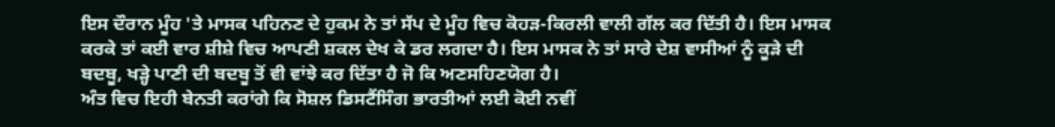ਇਸ ਦੌਰਾਨ ਮੂੰਹ 'ਤੇ ਮਾਸਕ ਪਹਿਨਣ ਦੇ ਹੁਕਮ ਨੇ ਤਾਂ ਸੱਪ ਦੇ ਮੂੰਹ ਵਿਚ ਕੋਹੜ-ਕਿਰਲੀ ਵਾਲੀ ਗੱਲ ਕਰ ਦਿੱਤੀ ਹੈ। ਇਸ ਮਾਸਕ ਕਰਕੇ ਤਾਂ ਕਈ ਵਾਰ ਸ਼ੀਸ਼ੇ ਵਿਚ ਆਪਣੀ ਸ਼ਕਲ ਦੇਖ ਕੇ ਡਰ ਲਗਦਾ ਹੈ। ਇਸ ਮਾਸਕ ਨੇ ਤਾਂ ਸਾਰੇ ਦੇਸ਼ ਵਾਸੀਆਂ ਨੂੰ ਕੂੜੇ ਦੀ ਬਦਬੂ, ਖੜ੍ਹੇ ਪਾਣੀ ਦੀ ਬਦਬੂ ਤੋਂ ਵੀ ਵਾਂਝੇ ਕਰ ਦਿੱਤਾ ਹੈ ਜੋ ਕਿ ਅਣਸਹਿਣਯੋਗ ਹੈ।
ਅੰਤ ਵਿਚ ਇਹੀ ਬੇਨਤੀ ਕਰਾਂਗੇ ਕਿ ਸੋਸ਼ਲ ਡਿਸਟੈਂਸਿੰਗ ਭਾਰਤੀਆਂ ਲਈ ਕੋਈ ਨਵੀਂ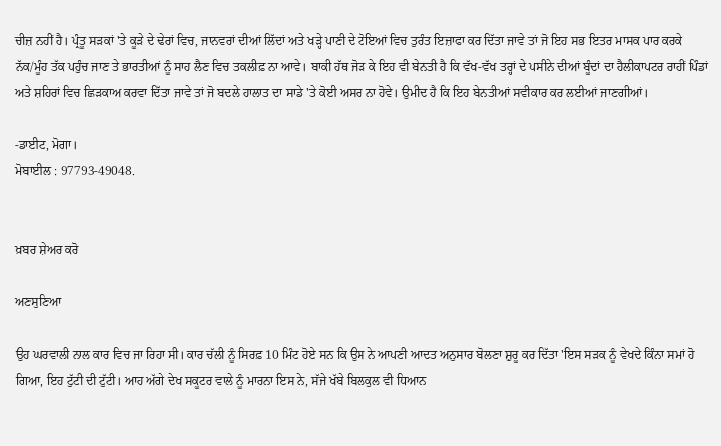ਚੀਜ਼ ਨਹੀਂ ਹੈ। ਪ੍ਰੰਤੂ ਸੜਕਾਂ 'ਤੇ ਕੂੜੇ ਦੇ ਢੇਰਾਂ ਵਿਚ, ਜਾਨਵਰਾਂ ਦੀਆਂ ਲਿੱਦਾਂ ਅਤੇ ਖੜ੍ਹੇ ਪਾਣੀ ਦੇ ਟੋਇਆਂ ਵਿਚ ਤੁਰੰਤ ਇਜ਼ਾਫਾ ਕਰ ਦਿੱਤਾ ਜਾਵੇ ਤਾਂ ਜੋ ਇਹ ਸਭ ਇਤਰ ਮਾਸਕ ਪਾਰ ਕਰਕੇ ਨੱਕ/ਮੂੰਹ ਤੱਕ ਪਹੁੰਚ ਜਾਣ ਤੇ ਭਾਰਤੀਆਂ ਨੂੰ ਸਾਹ ਲੈਣ ਵਿਚ ਤਕਲੀਫ਼ ਨਾ ਆਵੇ। ਬਾਕੀ ਹੱਥ ਜੋੜ ਕੇ ਇਹ ਵੀ ਬੇਨਤੀ ਹੈ ਕਿ ਵੱਖ-ਵੱਖ ਤਰ੍ਹਾਂ ਦੇ ਪਸੀਨੇ ਦੀਆਂ ਬੂੰਦਾਂ ਦਾ ਹੈਲੀਕਾਪਟਰ ਰਾਹੀਂ ਪਿੰਡਾਂ ਅਤੇ ਸ਼ਹਿਰਾਂ ਵਿਚ ਛਿੜਕਾਅ ਕਰਵਾ ਦਿੱਤਾ ਜਾਵੇ ਤਾਂ ਜੋ ਬਦਲੇ ਹਾਲਾਤ ਦਾ ਸਾਡੇ 'ਤੇ ਕੋਈ ਅਸਰ ਨਾ ਹੋਵੇ। ਉਮੀਦ ਹੈ ਕਿ ਇਹ ਬੇਨਤੀਆਂ ਸਵੀਕਾਰ ਕਰ ਲਈਆਂ ਜਾਣਗੀਆਂ।

-ਡਾਈਟ, ਮੋਗਾ।
ਮੋਬਾਈਲ : 97793-49048.


ਖ਼ਬਰ ਸ਼ੇਅਰ ਕਰੋ

ਅਣਸੁਣਿਆ

ਉਹ ਘਰਵਾਲੀ ਨਾਲ ਕਾਰ ਵਿਚ ਜਾ ਰਿਹਾ ਸੀ। ਕਾਰ ਚੱਲੀ ਨੂੰ ਸਿਰਫ਼ 10 ਮਿੰਟ ਹੋਏ ਸਨ ਕਿ ਉਸ ਨੇ ਆਪਣੀ ਆਦਤ ਅਨੁਸਾਰ ਬੋਲਣਾ ਸ਼ੁਰੂ ਕਰ ਦਿੱਤਾ 'ਇਸ ਸੜਕ ਨੂੰ ਵੇਖਦੇ ਕਿੰਨਾ ਸਮਾਂ ਹੋ ਗਿਆ, ਇਹ ਟੁੱਟੀ ਦੀ ਟੁੱਟੀ। ਆਹ ਅੱਗੇ ਦੇਖ ਸਕੂਟਰ ਵਾਲੇ ਨੂੰ ਮਾਰਨਾ ਇਸ ਨੇ, ਸੱਜੇ ਖੱਬੇ ਬਿਲਕੁਲ ਵੀ ਧਿਆਨ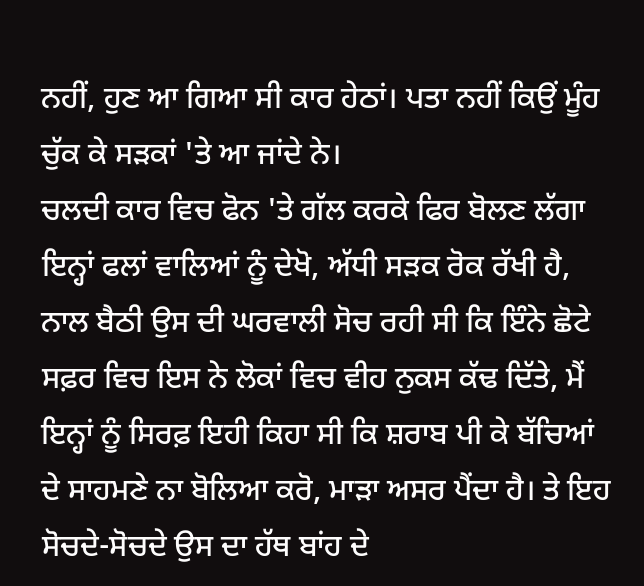ਨਹੀਂ, ਹੁਣ ਆ ਗਿਆ ਸੀ ਕਾਰ ਹੇਠਾਂ। ਪਤਾ ਨਹੀਂ ਕਿਉਂ ਮੂੰਹ ਚੁੱਕ ਕੇ ਸੜਕਾਂ 'ਤੇ ਆ ਜਾਂਦੇ ਨੇ।
ਚਲਦੀ ਕਾਰ ਵਿਚ ਫੋਨ 'ਤੇ ਗੱਲ ਕਰਕੇ ਫਿਰ ਬੋਲਣ ਲੱਗਾ ਇਨ੍ਹਾਂ ਫਲਾਂ ਵਾਲਿਆਂ ਨੂੰ ਦੇਖੋ, ਅੱਧੀ ਸੜਕ ਰੋਕ ਰੱਖੀ ਹੈ, ਨਾਲ ਬੈਠੀ ਉਸ ਦੀ ਘਰਵਾਲੀ ਸੋਚ ਰਹੀ ਸੀ ਕਿ ਇੰਨੇ ਛੋਟੇ ਸਫ਼ਰ ਵਿਚ ਇਸ ਨੇ ਲੋਕਾਂ ਵਿਚ ਵੀਹ ਨੁਕਸ ਕੱਢ ਦਿੱਤੇ, ਮੈਂ ਇਨ੍ਹਾਂ ਨੂੰ ਸਿਰਫ਼ ਇਹੀ ਕਿਹਾ ਸੀ ਕਿ ਸ਼ਰਾਬ ਪੀ ਕੇ ਬੱਚਿਆਂ ਦੇ ਸਾਹਮਣੇ ਨਾ ਬੋਲਿਆ ਕਰੋ, ਮਾੜਾ ਅਸਰ ਪੈਂਦਾ ਹੈ। ਤੇ ਇਹ ਸੋਚਦੇ-ਸੋਚਦੇ ਉਸ ਦਾ ਹੱਥ ਬਾਂਹ ਦੇ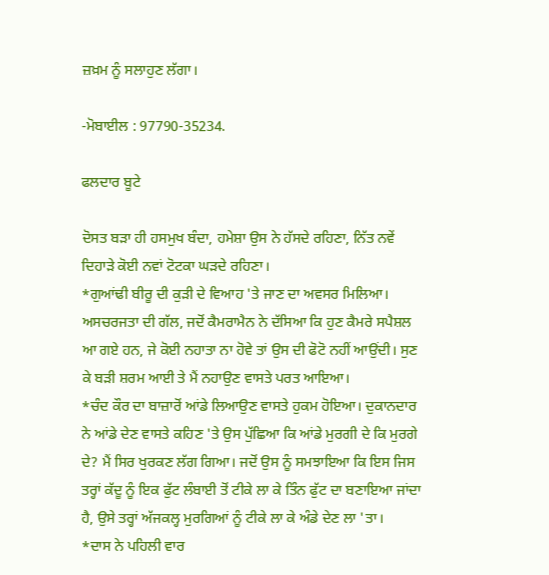ਜ਼ਖ਼ਮ ਨੂੰ ਸਲਾਹੁਣ ਲੱਗਾ।

-ਮੋਬਾਈਲ : 97790-35234.

ਫਲਦਾਰ ਬੂਟੇ

ਦੋਸਤ ਬੜਾ ਹੀ ਹਸਮੁਖ ਬੰਦਾ, ਹਮੇਸ਼ਾ ਉਸ ਨੇ ਹੱਸਦੇ ਰਹਿਣਾ, ਨਿੱਤ ਨਵੇਂ ਦਿਹਾੜੇ ਕੋਈ ਨਵਾਂ ਟੋਟਕਾ ਘੜਦੇ ਰਹਿਣਾ।
*ਗੁਆਂਢੀ ਬੀਰੂ ਦੀ ਕੁੜੀ ਦੇ ਵਿਆਹ 'ਤੇ ਜਾਣ ਦਾ ਅਵਸਰ ਮਿਲਿਆ। ਅਸਚਰਜਤਾ ਦੀ ਗੱਲ, ਜਦੋਂ ਕੈਮਰਾਮੈਨ ਨੇ ਦੱਸਿਆ ਕਿ ਹੁਣ ਕੈਮਰੇ ਸਪੈਸ਼ਲ ਆ ਗਏ ਹਨ, ਜੇ ਕੋਈ ਨਹਾਤਾ ਨਾ ਹੋਵੇ ਤਾਂ ਉਸ ਦੀ ਫੋਟੋ ਨਹੀਂ ਆਉਂਦੀ। ਸੁਣ ਕੇ ਬੜੀ ਸ਼ਰਮ ਆਈ ਤੇ ਮੈਂ ਨਹਾਉਣ ਵਾਸਤੇ ਪਰਤ ਆਇਆ।
*ਚੰਦ ਕੌਰ ਦਾ ਬਾਜ਼ਾਰੋਂ ਆਂਡੇ ਲਿਆਉਣ ਵਾਸਤੇ ਹੁਕਮ ਹੋਇਆ। ਦੁਕਾਨਦਾਰ ਨੇ ਆਂਡੇ ਦੇਣ ਵਾਸਤੇ ਕਹਿਣ 'ਤੇ ਉਸ ਪੁੱਛਿਆ ਕਿ ਆਂਡੇ ਮੁਰਗੀ ਦੇ ਕਿ ਮੁਰਗੇ ਦੇ? ਮੈਂ ਸਿਰ ਖੁਰਕਣ ਲੱਗ ਗਿਆ। ਜਦੋਂ ਉਸ ਨੂੰ ਸਮਝਾਇਆ ਕਿ ਇਸ ਜਿਸ ਤਰ੍ਹਾਂ ਕੱਦੂ ਨੂੰ ਇਕ ਫੁੱਟ ਲੰਬਾਈ ਤੋਂ ਟੀਕੇ ਲਾ ਕੇ ਤਿੰਨ ਫੁੱਟ ਦਾ ਬਣਾਇਆ ਜਾਂਦਾ ਹੈ, ਉਸੇ ਤਰ੍ਹਾਂ ਅੱਜਕਲ੍ਹ ਮੁਰਗਿਆਂ ਨੂੰ ਟੀਕੇ ਲਾ ਕੇ ਅੰਡੇ ਦੇਣ ਲਾ 'ਤਾ।
*ਦਾਸ ਨੇ ਪਹਿਲੀ ਵਾਰ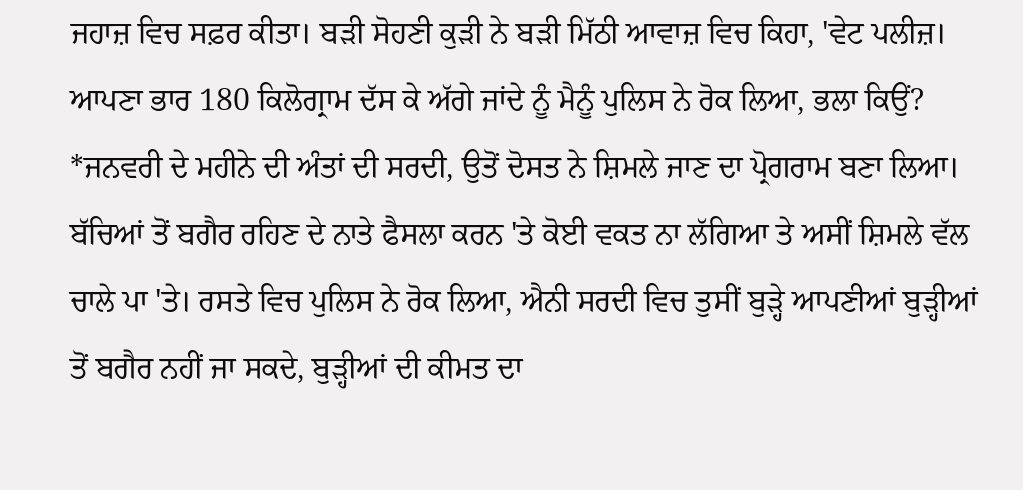ਜਹਾਜ਼ ਵਿਚ ਸਫ਼ਰ ਕੀਤਾ। ਬੜੀ ਸੋਹਣੀ ਕੁੜੀ ਨੇ ਬੜੀ ਮਿੱਠੀ ਆਵਾਜ਼ ਵਿਚ ਕਿਹਾ, 'ਵੇਟ ਪਲੀਜ਼। ਆਪਣਾ ਭਾਰ 180 ਕਿਲੋਗ੍ਰਾਮ ਦੱਸ ਕੇ ਅੱਗੇ ਜਾਂਦੇ ਨੂੰ ਮੈਨੂੰ ਪੁਲਿਸ ਨੇ ਰੋਕ ਲਿਆ, ਭਲਾ ਕਿਉਂ?
*ਜਨਵਰੀ ਦੇ ਮਹੀਨੇ ਦੀ ਅੰਤਾਂ ਦੀ ਸਰਦੀ, ਉਤੋਂ ਦੋਸਤ ਨੇ ਸ਼ਿਮਲੇ ਜਾਣ ਦਾ ਪ੍ਰੋਗਰਾਮ ਬਣਾ ਲਿਆ। ਬੱਚਿਆਂ ਤੋਂ ਬਗੈਰ ਰਹਿਣ ਦੇ ਨਾਤੇ ਫੈਸਲਾ ਕਰਨ 'ਤੇ ਕੋਈ ਵਕਤ ਨਾ ਲੱਗਿਆ ਤੇ ਅਸੀਂ ਸ਼ਿਮਲੇ ਵੱਲ ਚਾਲੇ ਪਾ 'ਤੇ। ਰਸਤੇ ਵਿਚ ਪੁਲਿਸ ਨੇ ਰੋਕ ਲਿਆ, ਐਨੀ ਸਰਦੀ ਵਿਚ ਤੁਸੀਂ ਬੁੜ੍ਹੇ ਆਪਣੀਆਂ ਬੁੜ੍ਹੀਆਂ ਤੋਂ ਬਗੈਰ ਨਹੀਂ ਜਾ ਸਕਦੇ, ਬੁੜ੍ਹੀਆਂ ਦੀ ਕੀਮਤ ਦਾ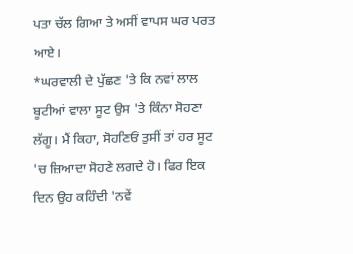ਪਤਾ ਚੱਲ ਗਿਆ ਤੇ ਅਸੀਂ ਵਾਪਸ ਘਰ ਪਰਤ ਆਏ।
*ਘਰਵਾਲੀ ਦੇ ਪੁੱਛਣ 'ਤੇ ਕਿ ਨਵਾਂ ਲਾਲ ਬੂਟੀਆਂ ਵਾਲਾ ਸੂਟ ਉਸ 'ਤੇ ਕਿੰਨਾ ਸੋਹਣਾ ਲੱਗੂ। ਮੈਂ ਕਿਹਾ, ਸੋਹਣਿਓਂ ਤੁਸੀਂ ਤਾਂ ਹਰ ਸੂਟ 'ਚ ਜ਼ਿਆਦਾ ਸੋਹਣੇ ਲਗਦੇ ਹੋ। ਫਿਰ ਇਕ ਦਿਨ ਉਹ ਕਹਿੰਦੀ 'ਨਵੇਂ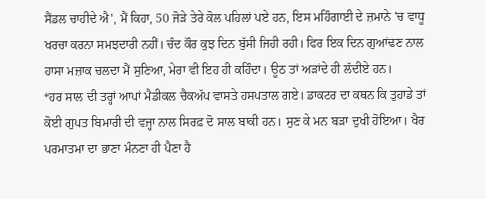ਸੈਂਡਲ ਚਾਹੀਦੇ ਐ', ਮੈਂ ਕਿਹਾ, 50 ਜੋੜੇ ਤੇਰੇ ਕੋਲ ਪਹਿਲਾਂ ਪਏ ਹਨ, ਇਸ ਮਹਿੰਗਾਈ ਦੇ ਜ਼ਮਾਨੇ 'ਚ ਵਾਧੂ ਖਰਚਾ ਕਰਨਾ ਸਮਝਦਾਰੀ ਨਹੀਂ। ਚੰਦ ਕੌਰ ਕੁਝ ਦਿਨ ਬੁੱਸੀ ਜਿਹੀ ਰਹੀ। ਫਿਰ ਇਕ ਦਿਨ ਗੁਆਂਢਣ ਨਾਲ ਹਾਸਾ ਮਜ਼ਾਕ ਚਲਦਾ ਮੈਂ ਸੁਣਿਆ, ਮੇਰਾ ਵੀ ਇਹ ਹੀ ਕਹਿੰਦਾ। ਊਠ ਤਾਂ ਅੜਾਂਦੇ ਹੀ ਲੱਦੀਏ ਹਨ।
*ਹਰ ਸਾਲ ਦੀ ਤਰ੍ਹਾਂ ਆਪਾਂ ਮੈਡੀਕਲ ਚੈਕਅੱਪ ਵਾਸਤੇ ਹਸਪਤਾਲ ਗਏ। ਡਾਕਟਰ ਦਾ ਕਥਨ ਕਿ ਤੁਹਾਡੇ ਤਾਂ ਕੋਈ ਗੁਪਤ ਬਿਮਾਰੀ ਦੀ ਵਜ੍ਹਾ ਨਾਲ ਸਿਰਫ਼ ਦੋ ਸਾਲ ਬਾਕੀ ਹਨ। ਸੁਣ ਕੇ ਮਨ ਬੜਾ ਦੁਖੀ ਹੋਇਆ। ਖੈਰ ਪਰਮਾਤਮਾ ਦਾ ਭਾਣਾ ਮੰਨਣਾ ਹੀ ਪੈਣਾ ਹੈ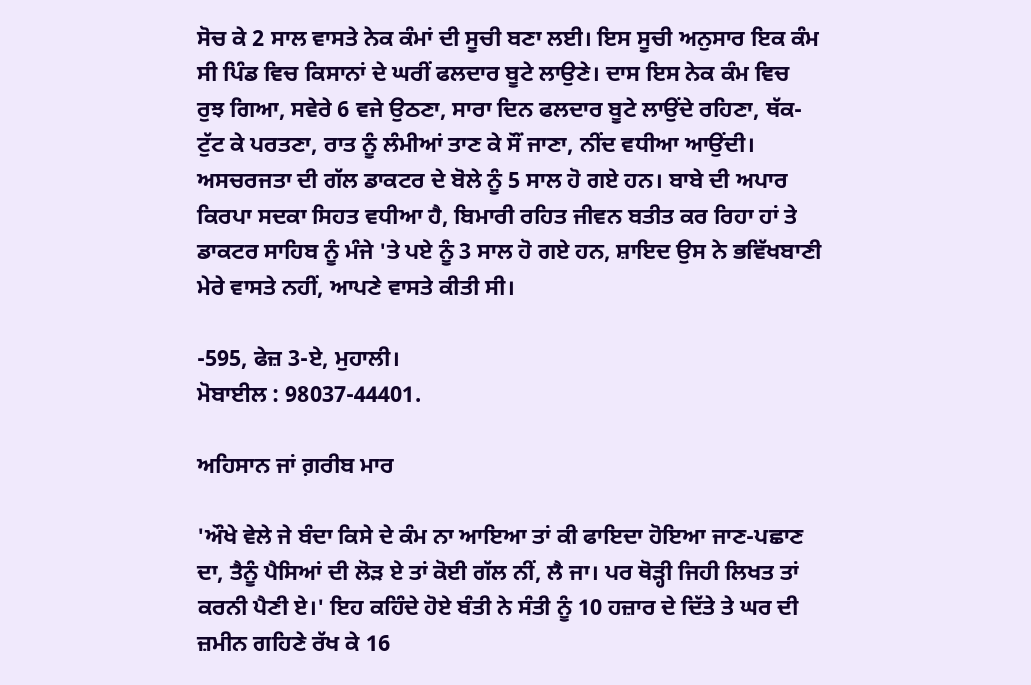ਸੋਚ ਕੇ 2 ਸਾਲ ਵਾਸਤੇ ਨੇਕ ਕੰਮਾਂ ਦੀ ਸੂਚੀ ਬਣਾ ਲਈ। ਇਸ ਸੂਚੀ ਅਨੁਸਾਰ ਇਕ ਕੰਮ ਸੀ ਪਿੰਡ ਵਿਚ ਕਿਸਾਨਾਂ ਦੇ ਘਰੀਂ ਫਲਦਾਰ ਬੂਟੇ ਲਾਉਣੇ। ਦਾਸ ਇਸ ਨੇਕ ਕੰਮ ਵਿਚ ਰੁਝ ਗਿਆ, ਸਵੇਰੇ 6 ਵਜੇ ਉਠਣਾ, ਸਾਰਾ ਦਿਨ ਫਲਦਾਰ ਬੂਟੇ ਲਾਉਂਦੇ ਰਹਿਣਾ, ਥੱਕ-ਟੁੱਟ ਕੇ ਪਰਤਣਾ, ਰਾਤ ਨੂੰ ਲੰਮੀਆਂ ਤਾਣ ਕੇ ਸੌਂ ਜਾਣਾ, ਨੀਂਦ ਵਧੀਆ ਆਉਂਦੀ। ਅਸਚਰਜਤਾ ਦੀ ਗੱਲ ਡਾਕਟਰ ਦੇ ਬੋਲੇ ਨੂੰ 5 ਸਾਲ ਹੋ ਗਏ ਹਨ। ਬਾਬੇ ਦੀ ਅਪਾਰ ਕਿਰਪਾ ਸਦਕਾ ਸਿਹਤ ਵਧੀਆ ਹੈ, ਬਿਮਾਰੀ ਰਹਿਤ ਜੀਵਨ ਬਤੀਤ ਕਰ ਰਿਹਾ ਹਾਂ ਤੇ ਡਾਕਟਰ ਸਾਹਿਬ ਨੂੰ ਮੰਜੇ 'ਤੇ ਪਏ ਨੂੰ 3 ਸਾਲ ਹੋ ਗਏ ਹਨ, ਸ਼ਾਇਦ ਉਸ ਨੇ ਭਵਿੱਖਬਾਣੀ ਮੇਰੇ ਵਾਸਤੇ ਨਹੀਂ, ਆਪਣੇ ਵਾਸਤੇ ਕੀਤੀ ਸੀ।

-595, ਫੇਜ਼ 3-ਏ, ਮੁਹਾਲੀ।
ਮੋਬਾਈਲ : 98037-44401.

ਅਹਿਸਾਨ ਜਾਂ ਗ਼ਰੀਬ ਮਾਰ

'ਔਖੇ ਵੇਲੇ ਜੇ ਬੰਦਾ ਕਿਸੇ ਦੇ ਕੰਮ ਨਾ ਆਇਆ ਤਾਂ ਕੀ ਫਾਇਦਾ ਹੋਇਆ ਜਾਣ-ਪਛਾਣ ਦਾ, ਤੈਨੂੰ ਪੈਸਿਆਂ ਦੀ ਲੋੜ ਏ ਤਾਂ ਕੋਈ ਗੱਲ ਨੀਂ, ਲੈ ਜਾ। ਪਰ ਥੋੜ੍ਹੀ ਜਿਹੀ ਲਿਖਤ ਤਾਂ ਕਰਨੀ ਪੈਣੀ ਏ।' ਇਹ ਕਹਿੰਦੇ ਹੋਏ ਬੰਤੀ ਨੇ ਸੰਤੀ ਨੂੰ 10 ਹਜ਼ਾਰ ਦੇ ਦਿੱਤੇ ਤੇ ਘਰ ਦੀ ਜ਼ਮੀਨ ਗਹਿਣੇ ਰੱਖ ਕੇ 16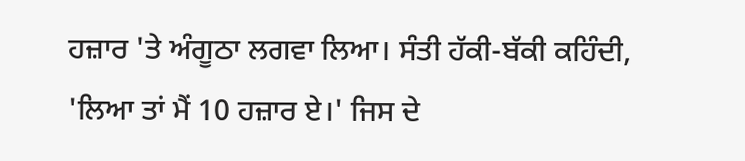ਹਜ਼ਾਰ 'ਤੇ ਅੰਗੂਠਾ ਲਗਵਾ ਲਿਆ। ਸੰਤੀ ਹੱਕੀ-ਬੱਕੀ ਕਹਿੰਦੀ, 'ਲਿਆ ਤਾਂ ਮੈਂ 10 ਹਜ਼ਾਰ ਏ।' ਜਿਸ ਦੇ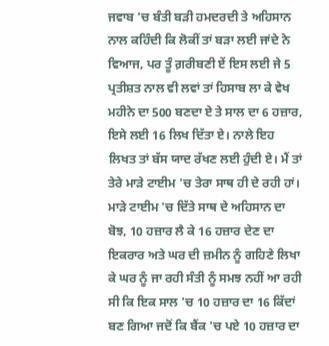ਜਵਾਬ 'ਚ ਬੰਤੀ ਬੜੀ ਹਮਦਰਦੀ ਤੇ ਅਹਿਸਾਨ ਨਾਲ ਕਹਿੰਦੀ ਕਿ ਲੋਕੀਂ ਤਾਂ ਬੜਾ ਲਈ ਜਾਂਦੇ ਨੇ ਵਿਆਜ, ਪਰ ਤੂੰ ਗ਼ਰੀਬਣੀ ਏਂ ਇਸ ਲਈ ਜੇ 5 ਪ੍ਰਤੀਸ਼ਤ ਨਾਲ ਵੀ ਲਵਾਂ ਤਾਂ ਹਿਸਾਬ ਲਾ ਕੇ ਵੇਖ ਮਹੀਨੇ ਦਾ 500 ਬਣਦਾ ਏ ਤੇ ਸਾਲ ਦਾ 6 ਹਜ਼ਾਰ, ਇਸੇ ਲਈ 16 ਲਿਖ ਦਿੱਤਾ ਏ। ਨਾਲੇ ਇਹ ਲਿਖਤ ਤਾਂ ਬੱਸ ਯਾਦ ਰੱਖਣ ਲਈ ਹੁੰਦੀ ਏ। ਮੈਂ ਤਾਂ ਤੇਰੇ ਮਾੜੇ ਟਾਈਮ 'ਚ ਤੇਰਾ ਸਾਥ ਹੀ ਦੇ ਰਹੀ ਹਾਂ। ਮਾੜੇ ਟਾਈਮ 'ਚ ਦਿੱਤੇ ਸਾਥ ਦੇ ਅਹਿਸਾਨ ਦਾ ਬੋਝ, 10 ਹਜ਼ਾਰ ਲੈ ਕੇ 16 ਹਜ਼ਾਰ ਦੇਣ ਦਾ ਇਕਰਾਰ ਅਤੇ ਘਰ ਦੀ ਜ਼ਮੀਨ ਨੂੰ ਗਹਿਣੇ ਲਿਖਾ ਕੇ ਘਰ ਨੂੰ ਜਾ ਰਹੀ ਸੰਤੀ ਨੂੰ ਸਮਝ ਨਹੀਂ ਆ ਰਹੀ ਸੀ ਕਿ ਇਕ ਸਾਲ 'ਚ 10 ਹਜ਼ਾਰ ਦਾ 16 ਕਿੱਦਾਂ ਬਣ ਗਿਆ ਜਦੋਂ ਕਿ ਬੈਂਕ 'ਚ ਪਏ 10 ਹਜ਼ਾਰ ਦਾ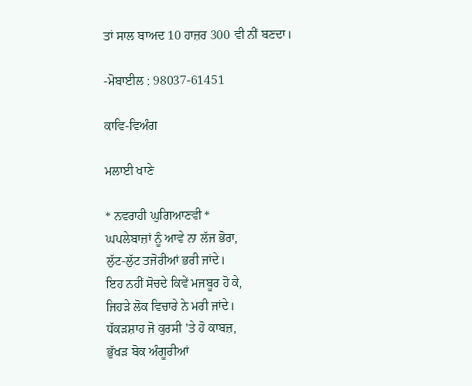ਤਾਂ ਸਾਲ ਬਾਅਦ 10 ਹਾਜ਼ਰ 300 ਵੀ ਨੀਂ ਬਣਦਾ।

-ਮੋਬਾਈਲ : 98037-61451

ਕਾਵਿ-ਵਿਅੰਗ

ਮਲਾਈ ਖਾਣੇ

* ਨਵਰਾਹੀ ਘੁਗਿਆਣਵੀ *
ਘਪਲੇਬਾਜ਼ਾਂ ਨੂੰ ਆਵੇ ਨਾ ਲੱਜ ਭੋਰਾ,
ਲੁੱਟ-ਲੁੱਟ ਤਜੋਰੀਆਂ ਭਰੀ ਜਾਂਦੇ।
ਇਹ ਨਹੀਂ ਸੋਚਦੇ ਕਿਵੇਂ ਮਜਬੂਰ ਹੋ ਕੇ,
ਜਿਹੜੇ ਲੋਕ ਵਿਚਾਰੇ ਨੇ ਮਰੀ ਜਾਂਦੇ।
ਧੱਕੜਸ਼ਾਹ ਜੋ ਕੁਰਸੀ 'ਤੇ ਹੋ ਕਾਬਜ਼,
ਭੁੱਖੜ ਬੋਕ ਅੰਗੂਰੀਆਂ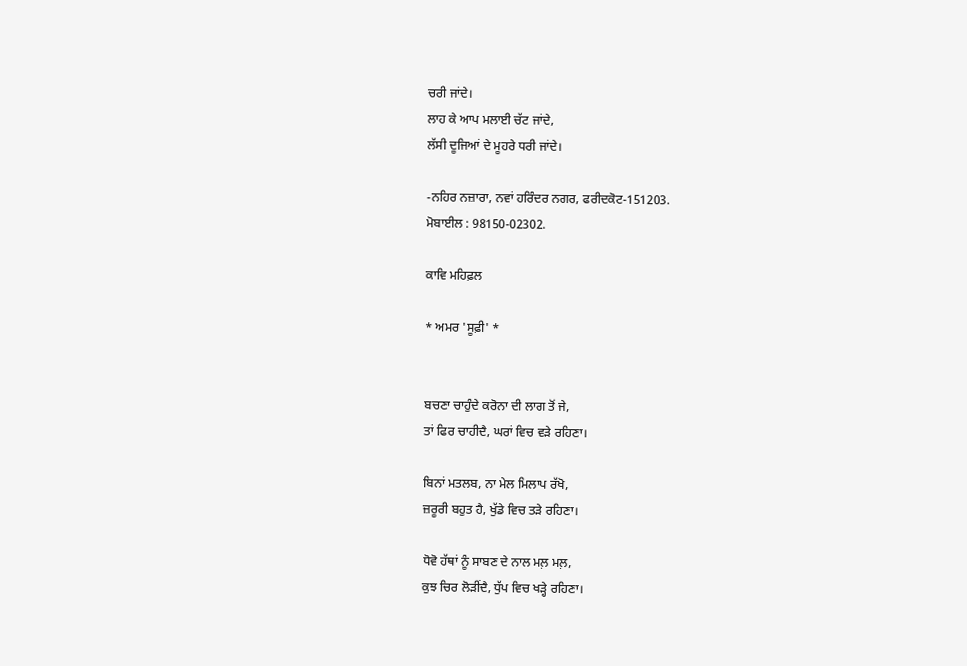ਚਰੀ ਜਾਂਦੇ।
ਲਾਹ ਕੇ ਆਪ ਮਲਾਈ ਚੱਟ ਜਾਂਦੇ,
ਲੱਸੀ ਦੂਜਿਆਂ ਦੇ ਮੂਹਰੇ ਧਰੀ ਜਾਂਦੇ।

-ਨਹਿਰ ਨਜ਼ਾਰਾ, ਨਵਾਂ ਹਰਿੰਦਰ ਨਗਰ, ਫਰੀਦਕੋਟ-151203.
ਮੋਬਾਈਲ : 98150-02302.

ਕਾਵਿ ਮਹਿਫ਼ਲ

* ਅਮਰ 'ਸੂਫ਼ੀ' *


ਬਚਣਾ ਚਾਹੁੰਦੇ ਕਰੋਨਾ ਦੀ ਲਾਗ ਤੋਂ ਜੇ,
ਤਾਂ ਫਿਰ ਚਾਹੀਦੈ, ਘਰਾਂ ਵਿਚ ਵੜੇ ਰਹਿਣਾ।

ਬਿਨਾਂ ਮਤਲਬ, ਨਾ ਮੇਲ ਮਿਲਾਪ ਰੱਖੋ,
ਜ਼ਰੂਰੀ ਬਹੁਤ ਹੈ, ਖੁੱਡੇ ਵਿਚ ਤੜੇ ਰਹਿਣਾ।

ਧੋਵੋ ਹੱਥਾਂ ਨੂੰ ਸਾਬਣ ਦੇ ਨਾਲ ਮਲ਼ ਮਲ਼,
ਕੁਝ ਚਿਰ ਲੋੜੀਂਦੈ, ਧੁੱਪ ਵਿਚ ਖੜ੍ਹੇ ਰਹਿਣਾ।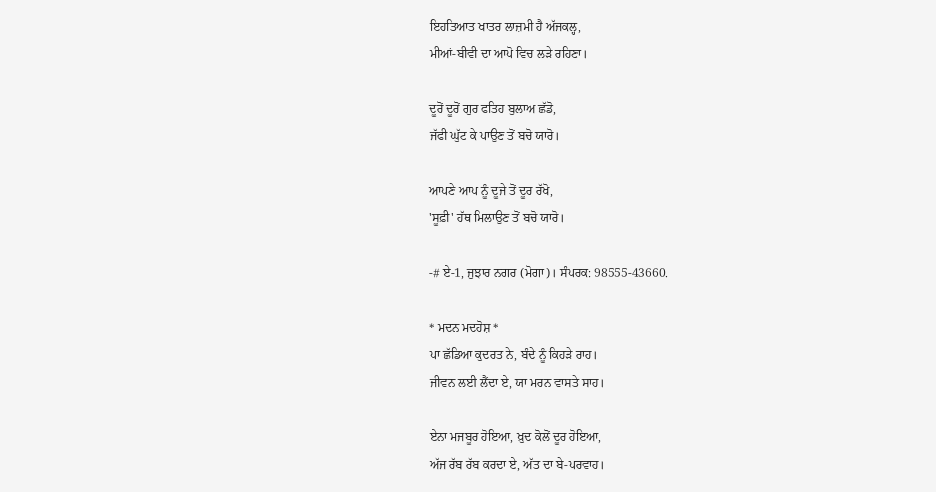ਇਹਤਿਆਤ ਖਾਤਰ ਲਾਜ਼ਮੀ ਹੈ ਅੱਜਕਲ੍ਹ,
ਮੀਆਂ-ਬੀਵੀ ਦਾ ਆਪੋ ਵਿਚ ਲੜੇ ਰਹਿਣਾ।

ਦੂਰੋਂ ਦੂਰੋਂ ਗੁਰ ਫਤਿਹ ਬੁਲਾਅ ਛੱਡੋ,
ਜੱਫੀ ਘੁੱਟ ਕੇ ਪਾਉਣ ਤੋਂ ਬਚੋ ਯਾਰੋ।

ਆਪਣੇ ਆਪ ਨੂੰ ਦੂਜੇ ਤੋਂ ਦੂਰ ਰੱਖੋ,
'ਸੂਫ਼ੀ' ਹੱਥ ਮਿਲਾਉਣ ਤੋਂ ਬਚੋ ਯਾਰੋ।

-# ਏ-1, ਜੁਝਾਰ ਨਗਰ (ਮੋਗਾ)। ਸੰਪਰਕ: 98555-43660.

* ਮਦਨ ਮਦਹੋਸ਼ *
ਪਾ ਛੱਡਿਆ ਕੁਦਰਤ ਨੇ, ਬੰਦੇ ਨੂੰ ਕਿਹੜੇ ਰਾਹ।
ਜੀਵਨ ਲਈ ਲੈਂਦਾ ਏ, ਯਾ ਮਰਨ ਵਾਸਤੇ ਸਾਹ।

ਏਨਾ ਮਜਬੂਰ ਹੋਇਆ, ਖ਼ੁਦ ਕੋਲੋਂ ਦੂਰ ਹੋਇਆ,
ਅੱਜ ਰੱਬ ਰੱਬ ਕਰਦਾ ਏ, ਅੱਤ ਦਾ ਬੇ-ਪਰਵਾਹ।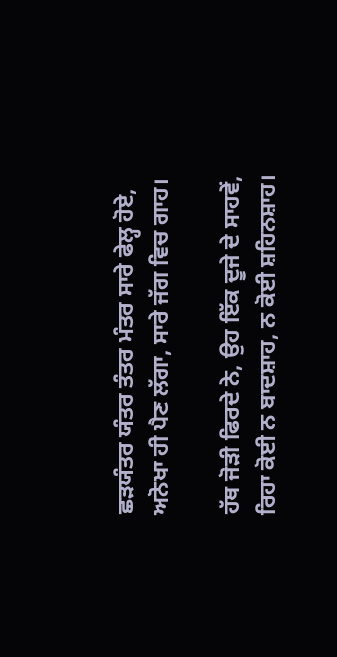ਛੜਯੰਤਰ ਯੰਤਰ ਤੰਤਰ ਮੰਤਰ ਸਾਰੇ ਫੇਲ੍ਹ ਹੋਏ,
ਅਨੋਖਾ ਹੀ ਪੈਣ ਲੱਗਾ, ਸਾਰੇ ਜੱਗ ਵਿਚ ਗਾਹ।

ਹੱਥ ਜੋੜੀ ਫਿਰਦੇ ਨੇ, ਉਹ ਇੱਕ ਦੂਜੇ ਦੇ ਸਾਹਵੇਂ,
ਰਿਹਾ ਕੋਈ ਨ ਬਾਦਸ਼ਾਹ, ਨ ਕੋਈ ਸ਼ਹਿਨਸ਼ਾਹ।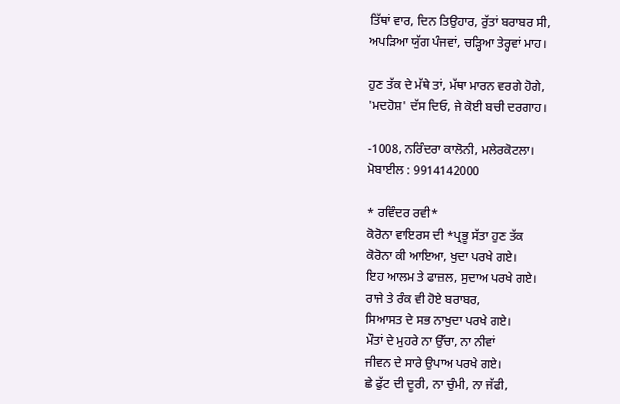ਤਿੱਥਾਂ ਵਾਰ, ਦਿਨ ਤਿਉਹਾਰ, ਰੁੱਤਾਂ ਬਰਾਬਰ ਸੀ,
ਅਪੜਿਆ ਯੁੱਗ ਪੰਜਵਾਂ, ਚੜ੍ਹਿਆ ਤੇਰ੍ਹਵਾਂ ਮਾਹ।

ਹੁਣ ਤੱਕ ਦੇ ਮੱਥੇ ਤਾਂ, ਮੱਥਾ ਮਾਰਨ ਵਰਗੇ ਹੋਗੇ,
'ਮਦਹੋਸ਼' ਦੱਸ ਦਿਓ, ਜੇ ਕੋਈ ਬਚੀ ਦਰਗਾਹ।

-1008, ਨਰਿੰਦਰਾ ਕਾਲੋਨੀ, ਮਲੇਰਕੋਟਲਾ।
ਮੋਬਾਈਲ : 9914142000

* ਰਵਿੰਦਰ ਰਵੀ*
ਕੋਰੋਨਾ ਵਾਇਰਸ ਦੀ *ਪ੍ਰਭੂ ਸੱਤਾ ਹੁਣ ਤੱਕ
ਕੋਰੋਨਾ ਕੀ ਆਇਆ, ਖੁਦਾ ਪਰਖੇ ਗਏ।
ਇਹ ਆਲਮ ਤੇ ਫਾਜ਼ਲ, ਸੁਦਾਅ ਪਰਖੇ ਗਏ।
ਰਾਜੇ ਤੇ ਰੰਕ ਵੀ ਹੋਏ ਬਰਾਬਰ,
ਸਿਆਸਤ ਦੇ ਸਭ ਨਾਖੁਦਾ ਪਰਖੇ ਗਏ।
ਮੌਤਾਂ ਦੇ ਮੁਹਰੇ ਨਾ ਉੱਚਾ, ਨਾ ਨੀਵਾਂ
ਜੀਵਨ ਦੇ ਸਾਰੇ ਉਪਾਅ ਪਰਖੇ ਗਏ।
ਛੇ ਫੁੱਟ ਦੀ ਦੂਰੀ, ਨਾ ਚੁੰਮੀ, ਨਾ ਜੱਫੀ,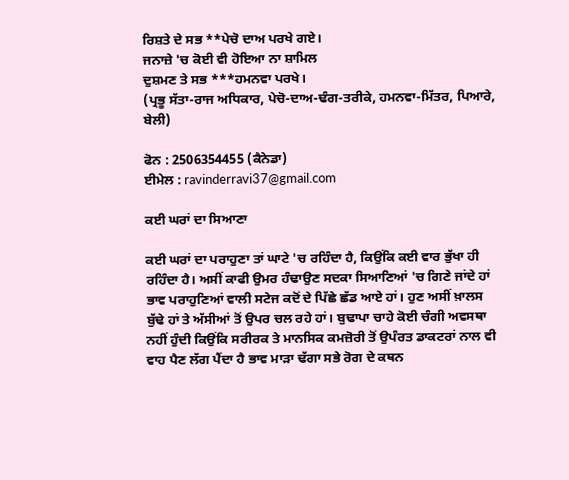ਰਿਸ਼ਤੇ ਦੇ ਸਭ **ਪੇਚੋ ਦਾਅ ਪਰਖੇ ਗਏ।
ਜਨਾਜ਼ੇ 'ਚ ਕੋਈ ਵੀ ਹੋਇਆ ਨਾ ਸ਼ਾਮਿਲ
ਦੁਸ਼ਮਣ ਤੇ ਸਭ ***ਹਮਨਵਾ ਪਰਖੇ।
(ਪ੍ਰਭੂ ਸੱਤਾ-ਰਾਜ ਅਧਿਕਾਰ, ਪੇਚੋ-ਦਾਅ-ਢੰਗ-ਤਰੀਕੇ, ਹਮਨਵਾ-ਮਿੱਤਰ, ਪਿਆਰੇ, ਬੇਲੀ)

ਫੋਨ : 2506354455 (ਕੈਨੇਡਾ)
ਈਮੇਲ : ravinderravi37@gmail.com

ਕਈ ਘਰਾਂ ਦਾ ਸਿਆਣਾ

ਕਈ ਘਰਾਂ ਦਾ ਪਰਾਹੁਣਾ ਤਾਂ ਘਾਟੇ 'ਚ ਰਹਿੰਦਾ ਹੈ, ਕਿਉਂਕਿ ਕਈ ਵਾਰ ਭੁੱਖਾ ਹੀ ਰਹਿੰਦਾ ਹੈ। ਅਸੀਂ ਕਾਫੀ ਉਮਰ ਹੰਢਾਉਣ ਸਦਕਾ ਸਿਆਣਿਆਂ 'ਚ ਗਿਣੇ ਜਾਂਦੇ ਹਾਂ ਭਾਵ ਪਰਾਹੁਣਿਆਂ ਵਾਲੀ ਸਟੇਜ ਕਦੋਂ ਦੇ ਪਿੱਛੇ ਛੱਡ ਆਏ ਹਾਂ। ਹੁਣ ਅਸੀਂ ਖ਼ਾਲਸ ਬੁੱਢੇ ਹਾਂ ਤੇ ਅੱਸੀਆਂ ਤੋਂ ਉਪਰ ਚਲ ਰਹੇ ਹਾਂ। ਬੁਢਾਪਾ ਚਾਹੇ ਕੋਈ ਚੰਗੀ ਅਵਸਥਾ ਨਹੀਂ ਹੁੰਦੀ ਕਿਉਂਕਿ ਸਰੀਰਕ ਤੇ ਮਾਨਸਿਕ ਕਮਜ਼ੋਰੀ ਤੋਂ ਉਪੰਰਤ ਡਾਕਟਰਾਂ ਨਾਲ ਵੀ ਵਾਹ ਪੈਣ ਲੱਗ ਪੈਂਦਾ ਹੈ ਭਾਵ ਮਾੜਾ ਢੱਗਾ ਸਭੇ ਰੋਗ ਦੇ ਕਥਨ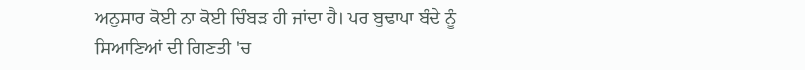ਅਨੁਸਾਰ ਕੋਈ ਨਾ ਕੋਈ ਚਿੰਬੜ ਹੀ ਜਾਂਦਾ ਹੈ। ਪਰ ਬੁਢਾਪਾ ਬੰਦੇ ਨੂੰ ਸਿਆਣਿਆਂ ਦੀ ਗਿਣਤੀ 'ਚ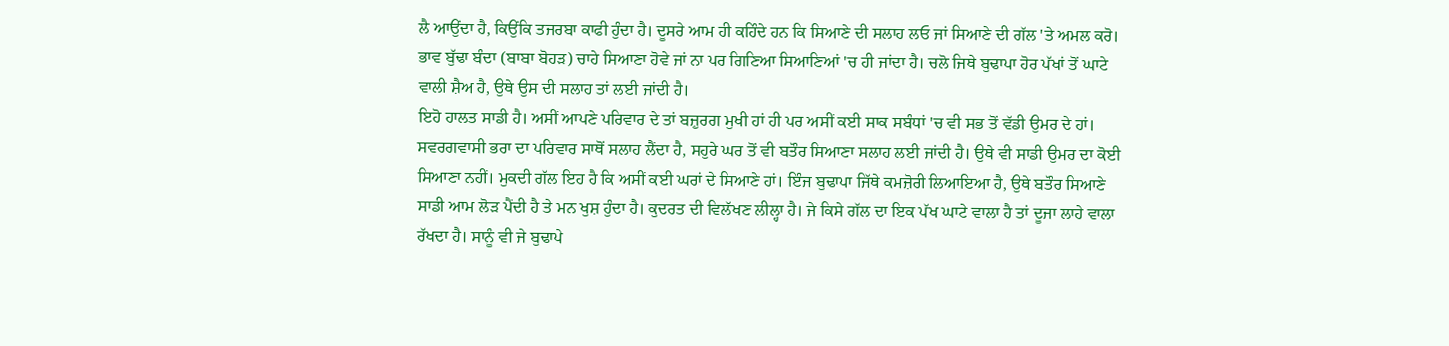ਲੈ ਆਉਂਦਾ ਹੈ, ਕਿਉਂਕਿ ਤਜਰਬਾ ਕਾਫੀ ਹੁੰਦਾ ਹੈ। ਦੂਸਰੇ ਆਮ ਹੀ ਕਹਿੰਦੇ ਹਨ ਕਿ ਸਿਆਣੇ ਦੀ ਸਲਾਹ ਲਓ ਜਾਂ ਸਿਆਣੇ ਦੀ ਗੱਲ 'ਤੇ ਅਮਲ ਕਰੋ। ਭਾਵ ਬੁੱਢਾ ਬੰਦਾ (ਬਾਬਾ ਬੋਹੜ) ਚਾਹੇ ਸਿਆਣਾ ਹੋਵੇ ਜਾਂ ਨਾ ਪਰ ਗਿਣਿਆ ਸਿਆਣਿਆਂ 'ਚ ਹੀ ਜਾਂਦਾ ਹੈ। ਚਲੋ ਜਿਥੇ ਬੁਢਾਪਾ ਹੋਰ ਪੱਖਾਂ ਤੋਂ ਘਾਟੇ ਵਾਲੀ ਸ਼ੈਅ ਹੈ, ਉਥੇ ਉਸ ਦੀ ਸਲਾਹ ਤਾਂ ਲਈ ਜਾਂਦੀ ਹੈ।
ਇਹੋ ਹਾਲਤ ਸਾਡੀ ਹੈ। ਅਸੀਂ ਆਪਣੇ ਪਰਿਵਾਰ ਦੇ ਤਾਂ ਬਜ਼ੁਰਗ ਮੁਖੀ ਹਾਂ ਹੀ ਪਰ ਅਸੀਂ ਕਈ ਸਾਕ ਸਬੰਧਾਂ 'ਚ ਵੀ ਸਭ ਤੋਂ ਵੱਡੀ ਉਮਰ ਦੇ ਹਾਂ। ਸਵਰਗਵਾਸੀ ਭਰਾ ਦਾ ਪਰਿਵਾਰ ਸਾਥੋਂ ਸਲਾਹ ਲੈਂਦਾ ਹੈ, ਸਹੁਰੇ ਘਰ ਤੋਂ ਵੀ ਬਤੌਰ ਸਿਆਣਾ ਸਲਾਹ ਲਈ ਜਾਂਦੀ ਹੈ। ਉਥੇ ਵੀ ਸਾਡੀ ਉਮਰ ਦਾ ਕੋਈ ਸਿਆਣਾ ਨਹੀਂ। ਮੁਕਦੀ ਗੱਲ ਇਹ ਹੈ ਕਿ ਅਸੀਂ ਕਈ ਘਰਾਂ ਦੇ ਸਿਆਣੇ ਹਾਂ। ਇੰਜ ਬੁਢਾਪਾ ਜਿੱਥੇ ਕਮਜ਼ੋਰੀ ਲਿਆਇਆ ਹੈ, ਉਥੇ ਬਤੌਰ ਸਿਆਣੇ ਸਾਡੀ ਆਮ ਲੋੜ ਪੈਂਦੀ ਹੈ ਤੇ ਮਨ ਖੁਸ਼ ਹੁੰਦਾ ਹੈ। ਕੁਦਰਤ ਦੀ ਵਿਲੱਖਣ ਲੀਲ੍ਹਾ ਹੈ। ਜੇ ਕਿਸੇ ਗੱਲ ਦਾ ਇਕ ਪੱਖ ਘਾਟੇ ਵਾਲਾ ਹੈ ਤਾਂ ਦੂਜਾ ਲਾਹੇ ਵਾਲਾ ਰੱਖਦਾ ਹੈ। ਸਾਨੂੰ ਵੀ ਜੇ ਬੁਢਾਪੇ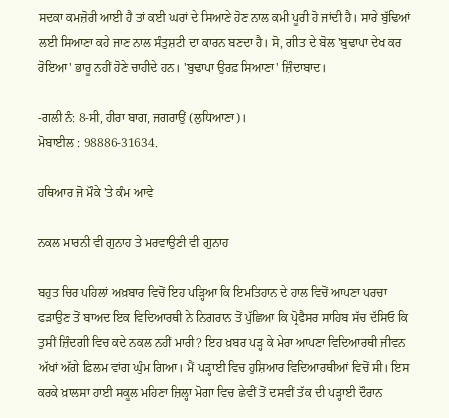ਸਦਕਾ ਕਮਜ਼ੋਰੀ ਆਈ ਹੈ ਤਾਂ ਕਈ ਘਰਾਂ ਦੇ ਸਿਆਣੇ ਹੋਣ ਨਾਲ ਕਮੀ ਪੂਰੀ ਹੋ ਜਾਂਦੀ ਹੈ। ਸਾਰੇ ਬੁੱਢਿਆਂ ਲਈ ਸਿਆਣਾ ਕਹੇ ਜਾਣ ਨਾਲ ਸੰਤੁਸ਼ਟੀ ਦਾ ਕਾਰਨ ਬਣਦਾ ਹੈ। ਸੋ, ਗੀਤ ਦੇ ਬੋਲ 'ਬੁਢਾਪਾ ਦੇਖ ਕਰ ਰੋਇਆ' ਭਾਰੂ ਨਹੀਂ ਹੋਣੇ ਚਾਹੀਦੇ ਹਨ। 'ਬੁਢਾਪਾ ਉਰਫ਼ ਸਿਆਣਾ' ਜ਼ਿੰਦਾਬਾਦ।

-ਗਲੀ ਨੰ: 8-ਸੀ, ਹੀਰਾ ਬਾਗ, ਜਗਰਾਉਂ (ਲੁਧਿਆਣਾ)।
ਮੋਬਾਈਲ : 98886-31634.

ਹਥਿਆਰ ਜੋ ਮੌਕੇ 'ਤੇ ਕੰਮ ਆਵੇ

ਨਕਲ ਮਾਰਨੀ ਵੀ ਗੁਨਾਹ ਤੇ ਮਰਵਾਉਣੀ ਵੀ ਗੁਨਾਹ

ਬਹੁਤ ਚਿਰ ਪਹਿਲਾਂ ਅਖ਼ਬਾਰ ਵਿਚੋਂ ਇਹ ਪੜ੍ਹਿਆ ਕਿ ਇਮਤਿਹਾਨ ਦੇ ਹਾਲ ਵਿਚੋਂ ਆਪਣਾ ਪਰਚਾ ਫੜਾਉਣ ਤੋਂ ਬਾਅਦ ਇਕ ਵਿਦਿਆਰਥੀ ਨੇ ਨਿਗਰਾਨ ਤੋਂ ਪੁੱਛਿਆ ਕਿ ਪ੍ਰੋਫੈਸਰ ਸਾਹਿਬ ਸੱਚ ਦੱਸਿਓ ਕਿ ਤੁਸੀਂ ਜ਼ਿੰਦਗੀ ਵਿਚ ਕਦੇ ਨਕਲ ਨਹੀਂ ਮਾਰੀ? ਇਹ ਖ਼ਬਰ ਪੜ੍ਹ ਕੇ ਮੇਰਾ ਆਪਣਾ ਵਿਦਿਆਰਥੀ ਜੀਵਨ ਅੱਖਾਂ ਅੱਗੇ ਫ਼ਿਲਮ ਵਾਂਗ ਘੁੰਮ ਗਿਆ। ਮੈਂ ਪੜ੍ਹਾਈ ਵਿਚ ਹੁਸ਼ਿਆਰ ਵਿਦਿਆਰਥੀਆਂ ਵਿਚੋਂ ਸੀ। ਇਸ ਕਰਕੇ ਖ਼ਾਲਸਾ ਹਾਈ ਸਕੂਲ ਮਹਿਣਾ ਜ਼ਿਲ੍ਹਾ ਮੋਗਾ ਵਿਚ ਛੇਵੀਂ ਤੋਂ ਦਸਵੀਂ ਤੱਕ ਦੀ ਪੜ੍ਹਾਈ ਦੌਰਾਨ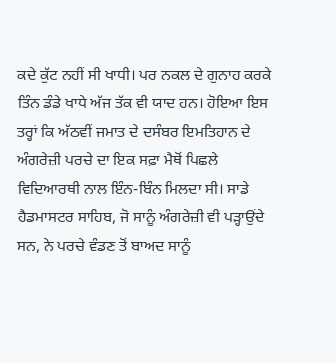ਕਦੇ ਕੁੱਟ ਨਹੀਂ ਸੀ ਖਾਧੀ। ਪਰ ਨਕਲ ਦੇ ਗੁਨਾਹ ਕਰਕੇ ਤਿੰਨ ਡੰਡੇ ਖਾਧੇ ਅੱਜ ਤੱਕ ਵੀ ਯਾਦ ਹਨ। ਹੋਇਆ ਇਸ ਤਰ੍ਹਾਂ ਕਿ ਅੱਠਵੀਂ ਜਮਾਤ ਦੇ ਦਸੰਬਰ ਇਮਤਿਹਾਨ ਦੇ ਅੰਗਰੇਜ਼ੀ ਪਰਚੇ ਦਾ ਇਕ ਸਫ਼ਾ ਮੈਥੋਂ ਪਿਛਲੇ ਵਿਦਿਆਰਥੀ ਨਾਲ ਇੰਨ-ਬਿੰਨ ਮਿਲਦਾ ਸੀ। ਸਾਡੇ ਹੈਡਮਾਸਟਰ ਸਾਹਿਬ, ਜੋ ਸਾਨੂੰ ਅੰਗਰੇਜ਼ੀ ਵੀ ਪੜ੍ਹਾਉਂਦੇ ਸਨ, ਨੇ ਪਰਚੇ ਵੰਡਣ ਤੋਂ ਬਾਅਦ ਸਾਨੂੰ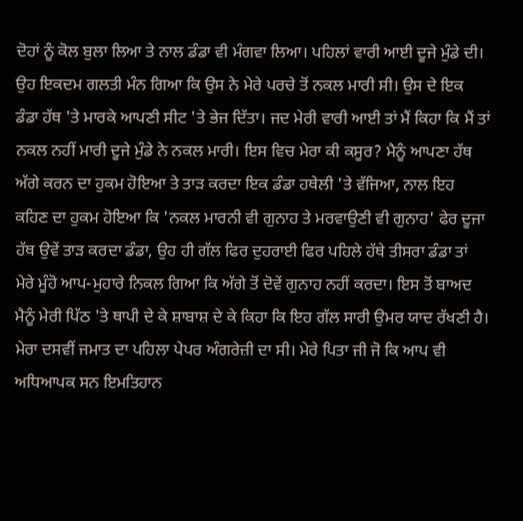ਦੋਹਾਂ ਨੂੰ ਕੋਲ ਬੁਲਾ ਲਿਆ ਤੇ ਨਾਲ ਡੰਡਾ ਵੀ ਮੰਗਵਾ ਲਿਆ। ਪਹਿਲਾਂ ਵਾਰੀ ਆਈ ਦੂਜੇ ਮੁੰਡੇ ਦੀ। ਉਹ ਇਕਦਮ ਗਲਤੀ ਮੰਨ ਗਿਆ ਕਿ ਉਸ ਨੇ ਮੇਰੇ ਪਰਚੇ ਤੋਂ ਨਕਲ ਮਾਰੀ ਸੀ। ਉਸ ਦੇ ਇਕ ਡੰਡਾ ਹੱਥ 'ਤੇ ਮਾਰਕੇ ਆਪਣੀ ਸੀਟ 'ਤੇ ਭੇਜ ਦਿੱਤਾ। ਜਦ ਮੇਰੀ ਵਾਰੀ ਆਈ ਤਾਂ ਮੈਂ ਕਿਹਾ ਕਿ ਮੈਂ ਤਾਂ ਨਕਲ ਨਹੀਂ ਮਾਰੀ ਦੂਜੇ ਮੁੰਡੇ ਨੇ ਨਕਲ ਮਾਰੀ। ਇਸ ਵਿਚ ਮੇਰਾ ਕੀ ਕਸੂਰ? ਮੈਨੂੰ ਆਪਣਾ ਹੱਥ ਅੱਗੇ ਕਰਨ ਦਾ ਹੁਕਮ ਹੋਇਆ ਤੇ ਤਾੜ ਕਰਦਾ ਇਕ ਡੰਡਾ ਹਥੇਲੀ 'ਤੇ ਵੱਜਿਆ, ਨਾਲ ਇਹ ਕਹਿਣ ਦਾ ਹੁਕਮ ਹੋਇਆ ਕਿ 'ਨਕਲ ਮਾਰਨੀ ਵੀ ਗੁਨਾਹ ਤੇ ਮਰਵਾਉਣੀ ਵੀ ਗੁਨਾਹ' ਫੇਰ ਦੂਜਾ ਹੱਥ ਉਵੇਂ ਤਾੜ ਕਰਦਾ ਡੰਡਾ, ਉਹ ਹੀ ਗੱਲ ਫਿਰ ਦੁਹਰਾਈ ਫਿਰ ਪਹਿਲੇ ਹੱਥੇ ਤੀਸਰਾ ਡੰਡਾ ਤਾਂ ਮੇਰੇ ਮੂੰਹੋ ਆਪ-ਮੁਹਾਰੇ ਨਿਕਲ ਗਿਆ ਕਿ ਅੱਗੇ ਤੋਂ ਦੋਵੇਂ ਗੁਨਾਹ ਨਹੀਂ ਕਰਦਾ। ਇਸ ਤੋਂ ਬਾਅਦ ਮੈਨੂੰ ਮੇਰੀ ਪਿੱਠ 'ਤੇ ਥਾਪੀ ਦੇ ਕੇ ਸ਼ਾਬਾਸ਼ ਦੇ ਕੇ ਕਿਹਾ ਕਿ ਇਹ ਗੱਲ ਸਾਰੀ ਉਮਰ ਯਾਦ ਰੱਖਣੀ ਹੈ। ਮੇਰਾ ਦਸਵੀਂ ਜਮਾਤ ਦਾ ਪਹਿਲਾ ਪੇਪਰ ਅੰਗਰੇਜ਼ੀ ਦਾ ਸੀ। ਮੇਰੇ ਪਿਤਾ ਜੀ ਜੋ ਕਿ ਆਪ ਵੀ ਅਧਿਆਪਕ ਸਨ ਇਮਤਿਹਾਨ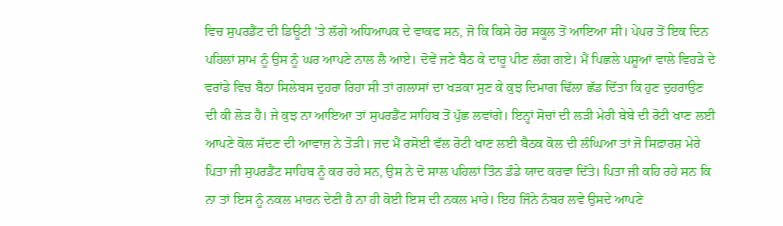ਵਿਚ ਸੁਪਰਡੈਂਟ ਦੀ ਡਿਊਟੀ 'ਤੇ ਲੱਗੇ ਅਧਿਆਪਕ ਦੇ ਵਾਕਫ ਸਨ, ਜੋ ਕਿ ਕਿਸੇ ਹੋਰ ਸਕੂਲ ਤੋਂ ਆਇਆ ਸੀ। ਪੇਪਰ ਤੋਂ ਇਕ ਦਿਨ ਪਹਿਲਾਂ ਸ਼ਾਮ ਨੂੰ ਉਸ ਨੂੰ ਘਰ ਆਪਣੇ ਨਾਲ ਲੈ ਆਏ। ਦੋਵੇਂ ਜਣੇ ਬੈਠ ਕੇ ਦਾਰੂ ਪੀਣ ਲੱਗ ਗਏ। ਮੈਂ ਪਿਛਲੇ ਪਸ਼ੂਆਂ ਵਾਲੇ ਵਿਹੜੇ ਦੇ ਵਰਾਂਡੇ ਵਿਚ ਬੈਠਾ ਸਿਲੇਬਸ ਦੁਹਰਾ ਰਿਹਾ ਸੀ ਤਾਂ ਗਲਾਸਾਂ ਦਾ ਖੜਕਾ ਸੁਣ ਕੇ ਕੁਝ ਦਿਮਾਗ ਢਿੱਲਾ ਛੱਡ ਦਿੱਤਾ ਕਿ ਹੁਣ ਦੁਹਰਾਉਣ ਦੀ ਕੀ ਲੋੜ ਹੈ। ਜੇ ਕੁਝ ਨਾ ਆਇਆ ਤਾਂ ਸੁਪਰਡੈਂਟ ਸਾਹਿਬ ਤੋਂ ਪੁੱਛ ਲਵਾਂਗੇ। ਇਨ੍ਹਾਂ ਸੋਚਾਂ ਦੀ ਲੜੀ ਮੇਰੀ ਬੇਬੇ ਦੀ ਰੋਟੀ ਖਾਣ ਲਈ ਆਪਣੇ ਕੋਲ ਸੱਦਣ ਦੀ ਆਵਾਜ਼ ਨੇ ਤੋੜੀ। ਜਦ ਮੈਂ ਰਸੋਈ ਵੱਲ ਰੋਟੀ ਖਾਣ ਲਈ ਬੈਠਕ ਕੋਲ ਦੀ ਲੰਘਿਆ ਤਾਂ ਜੋ ਸਿਫ਼ਾਰਸ਼ ਮੇਰੇ ਪਿਤਾ ਜੀ ਸੁਪਰਡੈਂਟ ਸਾਹਿਬ ਨੂੰ ਕਰ ਰਹੇ ਸਨ, ਉਸ ਨੇ ਦੋ ਸਾਲ ਪਹਿਲਾਂ ਤਿੰਨ ਡੰਡੇ ਯਾਦ ਕਰਵਾ ਦਿੱਤੇ। ਪਿਤਾ ਜੀ ਕਹਿ ਰਹੇ ਸਨ ਕਿ ਨਾ ਤਾਂ ਇਸ ਨੂੰ ਨਕਲ ਮਾਰਨ ਦੇਣੀ ਹੈ ਨਾ ਹੀ ਕੋਈ ਇਸ ਦੀ ਨਕਲ ਮਾਰੇ। ਇਹ ਜਿੰਨੇ ਨੰਬਰ ਲਵੇ ਉਸਦੇ ਆਪਣੇ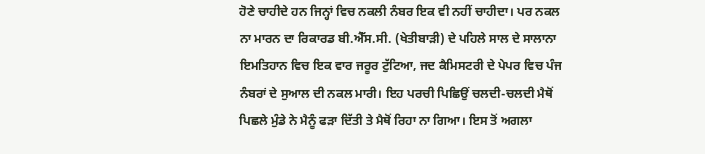ਹੋਣੇ ਚਾਹੀਦੇ ਹਨ ਜਿਨ੍ਹਾਂ ਵਿਚ ਨਕਲੀ ਨੰਬਰ ਇਕ ਵੀ ਨਹੀਂ ਚਾਹੀਦਾ। ਪਰ ਨਕਲ ਨਾ ਮਾਰਨ ਦਾ ਰਿਕਾਰਡ ਬੀ.ਐੱਸ.ਸੀ. (ਖੇਤੀਬਾੜੀ) ਦੇ ਪਹਿਲੇ ਸਾਲ ਦੇ ਸਾਲਾਨਾ ਇਮਤਿਹਾਨ ਵਿਚ ਇਕ ਵਾਰ ਜਰੂਰ ਟੁੱਟਿਆ, ਜਦ ਕੈਮਿਸਟਰੀ ਦੇ ਪੇਪਰ ਵਿਚ ਪੰਜ ਨੰਬਰਾਂ ਦੇ ਸੁਆਲ ਦੀ ਨਕਲ ਮਾਰੀ। ਇਹ ਪਰਚੀ ਪਿਛਿਉਂ ਚਲਦੀ-ਚਲਦੀ ਮੈਥੋਂ ਪਿਛਲੇ ਮੁੰਡੇ ਨੇ ਮੈਨੂੰ ਫੜਾ ਦਿੱਤੀ ਤੇ ਮੈਥੋਂ ਰਿਹਾ ਨਾ ਗਿਆ। ਇਸ ਤੋਂ ਅਗਲਾ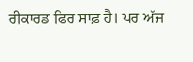ਰੀਕਾਰਡ ਫਿਰ ਸਾਫ਼ ਹੈ। ਪਰ ਅੱਜ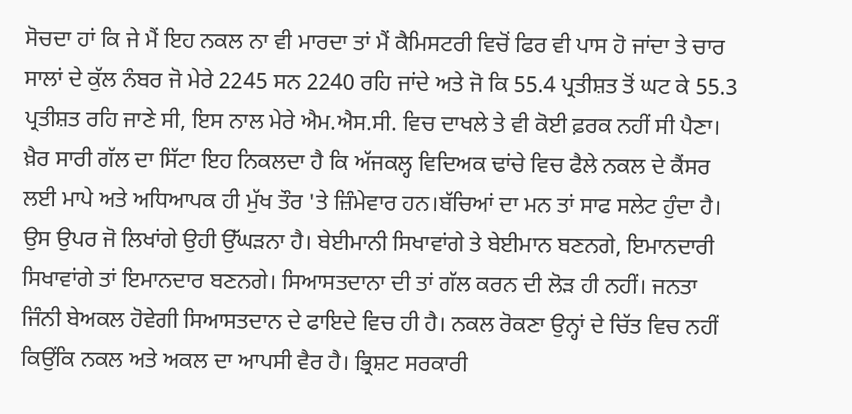ਸੋਚਦਾ ਹਾਂ ਕਿ ਜੇ ਮੈਂ ਇਹ ਨਕਲ ਨਾ ਵੀ ਮਾਰਦਾ ਤਾਂ ਮੈਂ ਕੈਮਿਸਟਰੀ ਵਿਚੋਂ ਫਿਰ ਵੀ ਪਾਸ ਹੋ ਜਾਂਦਾ ਤੇ ਚਾਰ ਸਾਲਾਂ ਦੇ ਕੁੱਲ ਨੰਬਰ ਜੋ ਮੇਰੇ 2245 ਸਨ 2240 ਰਹਿ ਜਾਂਦੇ ਅਤੇ ਜੋ ਕਿ 55.4 ਪ੍ਰਤੀਸ਼ਤ ਤੋਂ ਘਟ ਕੇ 55.3 ਪ੍ਰਤੀਸ਼ਤ ਰਹਿ ਜਾਣੇ ਸੀ, ਇਸ ਨਾਲ ਮੇਰੇ ਐਮ.ਐਸ.ਸੀ. ਵਿਚ ਦਾਖਲੇ ਤੇ ਵੀ ਕੋਈ ਫ਼ਰਕ ਨਹੀਂ ਸੀ ਪੈਣਾ। ਖ਼ੈਰ ਸਾਰੀ ਗੱਲ ਦਾ ਸਿੱਟਾ ਇਹ ਨਿਕਲਦਾ ਹੈ ਕਿ ਅੱਜਕਲ੍ਹ ਵਿਦਿਅਕ ਢਾਂਚੇ ਵਿਚ ਫੈਲੇ ਨਕਲ ਦੇ ਕੈਂਸਰ ਲਈ ਮਾਪੇ ਅਤੇ ਅਧਿਆਪਕ ਹੀ ਮੁੱਖ ਤੌਰ 'ਤੇ ਜ਼ਿੰਮੇਵਾਰ ਹਨ।ਬੱਚਿਆਂ ਦਾ ਮਨ ਤਾਂ ਸਾਫ ਸਲੇਟ ਹੁੰਦਾ ਹੈ। ਉਸ ਉਪਰ ਜੋ ਲਿਖਾਂਗੇ ਉਹੀ ਉੱਘੜਨਾ ਹੈ। ਬੇਈਮਾਨੀ ਸਿਖਾਵਾਂਗੇ ਤੇ ਬੇਈਮਾਨ ਬਣਨਗੇ, ਇਮਾਨਦਾਰੀ ਸਿਖਾਵਾਂਗੇ ਤਾਂ ਇਮਾਨਦਾਰ ਬਣਨਗੇ। ਸਿਆਸਤਦਾਨਾ ਦੀ ਤਾਂ ਗੱਲ ਕਰਨ ਦੀ ਲੋੜ ਹੀ ਨਹੀਂ। ਜਨਤਾ ਜਿੰਨੀ ਬੇਅਕਲ ਹੋਵੇਗੀ ਸਿਆਸਤਦਾਨ ਦੇ ਫਾਇਦੇ ਵਿਚ ਹੀ ਹੈ। ਨਕਲ ਰੋਕਣਾ ਉਨ੍ਹਾਂ ਦੇ ਚਿੱਤ ਵਿਚ ਨਹੀਂ ਕਿਉਂਕਿ ਨਕਲ ਅਤੇ ਅਕਲ ਦਾ ਆਪਸੀ ਵੈਰ ਹੈ। ਭ੍ਰਿਸ਼ਟ ਸਰਕਾਰੀ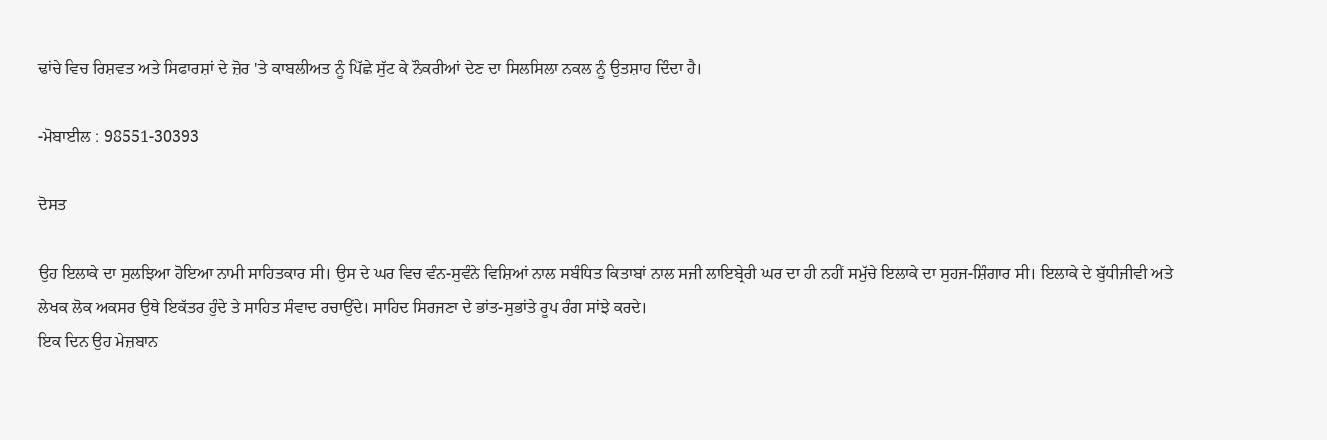ਢਾਂਚੇ ਵਿਚ ਰਿਸ਼ਵਤ ਅਤੇ ਸਿਫਾਰਸ਼ਾਂ ਦੇ ਜ਼ੋਰ 'ਤੇ ਕਾਬਲੀਅਤ ਨੂੰ ਪਿੱਛੇ ਸੁੱਟ ਕੇ ਨੌਕਰੀਆਂ ਦੇਣ ਦਾ ਸਿਲਸਿਲਾ ਨਕਲ ਨੂੰ ਉਤਸ਼ਾਹ ਦਿੰਦਾ ਹੈ।

-ਮੋਬਾਈਲ : 98551-30393

ਦੋਸਤ

ਉਹ ਇਲਾਕੇ ਦਾ ਸੁਲਝਿਆ ਹੋਇਆ ਨਾਮੀ ਸਾਹਿਤਕਾਰ ਸੀ। ਉਸ ਦੇ ਘਰ ਵਿਚ ਵੰਨ-ਸੁਵੰਨੇ ਵਿਸ਼ਿਆਂ ਨਾਲ ਸਬੰਧਿਤ ਕਿਤਾਬਾਂ ਨਾਲ ਸਜੀ ਲਾਇਬ੍ਰੇਰੀ ਘਰ ਦਾ ਹੀ ਨਹੀਂ ਸਮੁੱਚੇ ਇਲਾਕੇ ਦਾ ਸੁਹਜ-ਸ਼ਿੰਗਾਰ ਸੀ। ਇਲਾਕੇ ਦੇ ਬੁੱਧੀਜੀਵੀ ਅਤੇ ਲੇਖਕ ਲੋਕ ਅਕਸਰ ਉਥੇ ਇਕੱਤਰ ਹੁੰਦੇ ਤੇ ਸਾਹਿਤ ਸੰਵਾਦ ਰਚਾਉਂਦੇ। ਸਾਹਿਦ ਸਿਰਜਣਾ ਦੇ ਭਾਂਤ-ਸੁਭਾਂਤੇ ਰੂਪ ਰੰਗ ਸਾਂਝੇ ਕਰਦੇ।
ਇਕ ਦਿਨ ਉਹ ਮੇਜ਼ਬਾਨ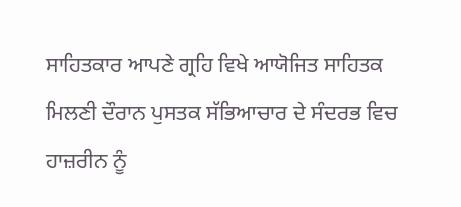ਸਾਹਿਤਕਾਰ ਆਪਣੇ ਗ੍ਰਹਿ ਵਿਖੇ ਆਯੋਜਿਤ ਸਾਹਿਤਕ ਮਿਲਣੀ ਦੌਰਾਨ ਪੁਸਤਕ ਸੱਭਿਆਚਾਰ ਦੇ ਸੰਦਰਭ ਵਿਚ ਹਾਜ਼ਰੀਨ ਨੂੰ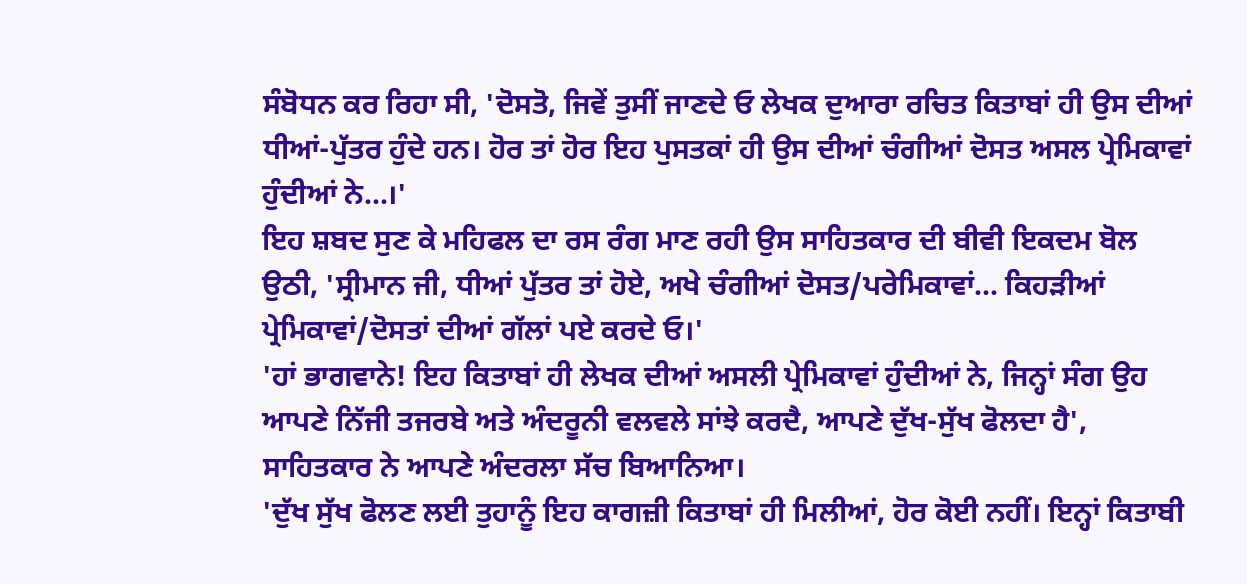ਸੰਬੋਧਨ ਕਰ ਰਿਹਾ ਸੀ, 'ਦੋਸਤੋ, ਜਿਵੇਂ ਤੁਸੀਂ ਜਾਣਦੇ ਓ ਲੇਖਕ ਦੁਆਰਾ ਰਚਿਤ ਕਿਤਾਬਾਂ ਹੀ ਉਸ ਦੀਆਂ ਧੀਆਂ-ਪੁੱਤਰ ਹੁੰਦੇ ਹਨ। ਹੋਰ ਤਾਂ ਹੋਰ ਇਹ ਪੁਸਤਕਾਂ ਹੀ ਉਸ ਦੀਆਂ ਚੰਗੀਆਂ ਦੋਸਤ ਅਸਲ ਪ੍ਰੇਮਿਕਾਵਾਂ ਹੁੰਦੀਆਂ ਨੇ...।'
ਇਹ ਸ਼ਬਦ ਸੁਣ ਕੇ ਮਹਿਫਲ ਦਾ ਰਸ ਰੰਗ ਮਾਣ ਰਹੀ ਉਸ ਸਾਹਿਤਕਾਰ ਦੀ ਬੀਵੀ ਇਕਦਮ ਬੋਲ ਉਠੀ, 'ਸ੍ਰੀਮਾਨ ਜੀ, ਧੀਆਂ ਪੁੱਤਰ ਤਾਂ ਹੋਏ, ਅਖੇ ਚੰਗੀਆਂ ਦੋਸਤ/ਪਰੇਮਿਕਾਵਾਂ... ਕਿਹੜੀਆਂ ਪ੍ਰੇਮਿਕਾਵਾਂ/ਦੋਸਤਾਂ ਦੀਆਂ ਗੱਲਾਂ ਪਏ ਕਰਦੇ ਓ।'
'ਹਾਂ ਭਾਗਵਾਨੇ! ਇਹ ਕਿਤਾਬਾਂ ਹੀ ਲੇਖਕ ਦੀਆਂ ਅਸਲੀ ਪ੍ਰੇਮਿਕਾਵਾਂ ਹੁੰਦੀਆਂ ਨੇ, ਜਿਨ੍ਹਾਂ ਸੰਗ ਉਹ ਆਪਣੇ ਨਿੱਜੀ ਤਜਰਬੇ ਅਤੇ ਅੰਦਰੂਨੀ ਵਲਵਲੇ ਸਾਂਝੇ ਕਰਦੈ, ਆਪਣੇ ਦੁੱਖ-ਸੁੱਖ ਫੋਲਦਾ ਹੈ', ਸਾਹਿਤਕਾਰ ਨੇ ਆਪਣੇ ਅੰਦਰਲਾ ਸੱਚ ਬਿਆਨਿਆ।
'ਦੁੱਖ ਸੁੱਖ ਫੋਲਣ ਲਈ ਤੁਹਾਨੂੰ ਇਹ ਕਾਗਜ਼ੀ ਕਿਤਾਬਾਂ ਹੀ ਮਿਲੀਆਂ, ਹੋਰ ਕੋਈ ਨਹੀਂ। ਇਨ੍ਹਾਂ ਕਿਤਾਬੀ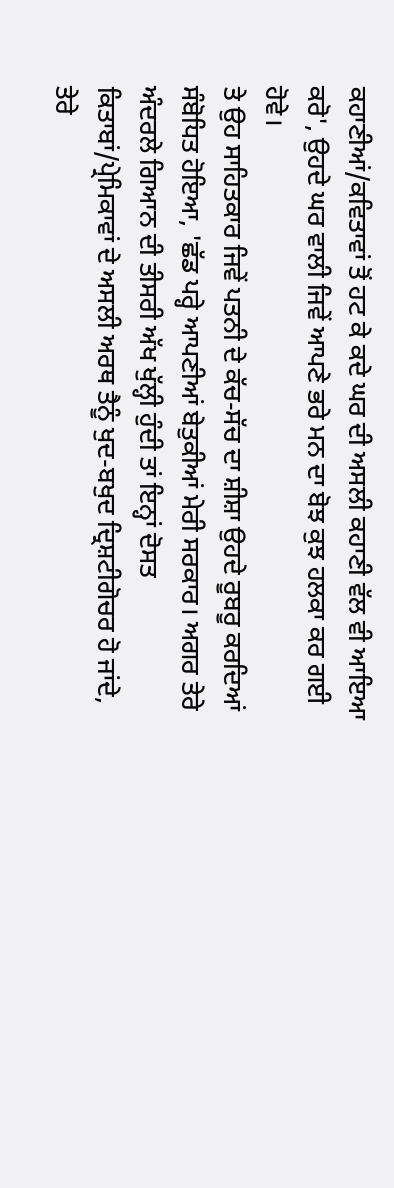ਕਹਾਣੀਆਂ/ਕਵਿਤਾਵਾਂ ਤੋਂ ਹਟ ਕੇ ਕਦੇ ਘਰ ਦੀ ਅਸਲੀ ਕਹਾਣੀ ਵੱਲ ਵੀ ਆਇਆ ਕਰੋ', ਉਹਦੇ ਘਰ ਵਾਲੀ ਜਿਵੇਂ ਆਪਣੇ ਭਰੇ ਮਨ ਦਾ ਬੋਝ ਕੁਝ ਹਲਕਾ ਕਰ ਗਈ ਹੋਵੇ।
ਤੇ ਉਹ ਸਾਹਿਤਕਾਰ ਜਿਵੇਂ ਪਤਨੀ ਦੇ ਕੱਚ-ਸੱਚ ਦਾ ਸ਼ੀਸ਼ਾ ਉਹਦੇ ਰੂਬਰੂ ਕਰਦਿਆਂ ਸੰਬੋਧਿਤ ਹੋਇਆ, 'ਛੱਡ ਪਰ੍ਹੇ ਆਪਣੀਆਂ ਬੇਤੁਕੀਆਂ ਮੇਰੀ ਸਰਕਾਰ। ਅਗਰ ਤੇਰੇ ਅੰਦਰਲੇ ਗਿਆਨ ਦੀ ਤੀਸਰੀ ਅੱਖ ਖੁੱਲ੍ਹੀ ਹੁੰਦੀ ਤਾਂ ਇਨ੍ਹਾਂ ਦੋਸਤ ਕਿਤਾਬਾਂ/ਪ੍ਰੇਮਿਕਾਵਾਂ ਦੇ ਅਸਲੀ ਅਰਥ ਤੈਨੂੰ ਖੁਦ-ਬਖੁਦ ਦ੍ਰਿਸ਼ਟੀਗੋਚਰ ਹੋ ਜਾਂਦੇ, ਤੇਰੇ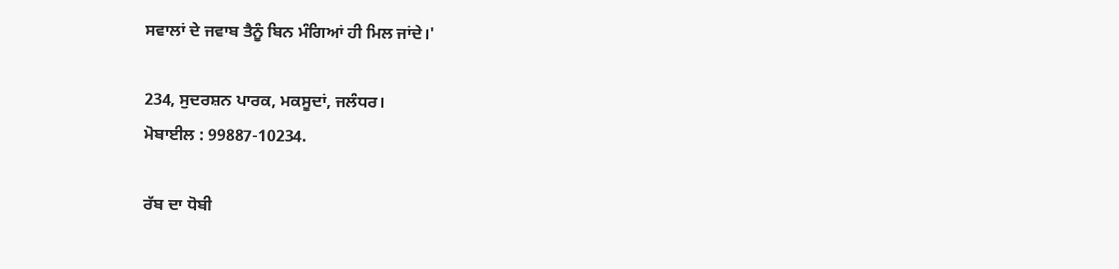ਸਵਾਲਾਂ ਦੇ ਜਵਾਬ ਤੈਨੂੰ ਬਿਨ ਮੰਗਿਆਂ ਹੀ ਮਿਲ ਜਾਂਦੇ।'

234, ਸੁਦਰਸ਼ਨ ਪਾਰਕ, ਮਕਸੂਦਾਂ, ਜਲੰਧਰ।
ਮੋਬਾਈਲ : 99887-10234.

ਰੱਬ ਦਾ ਧੋਬੀ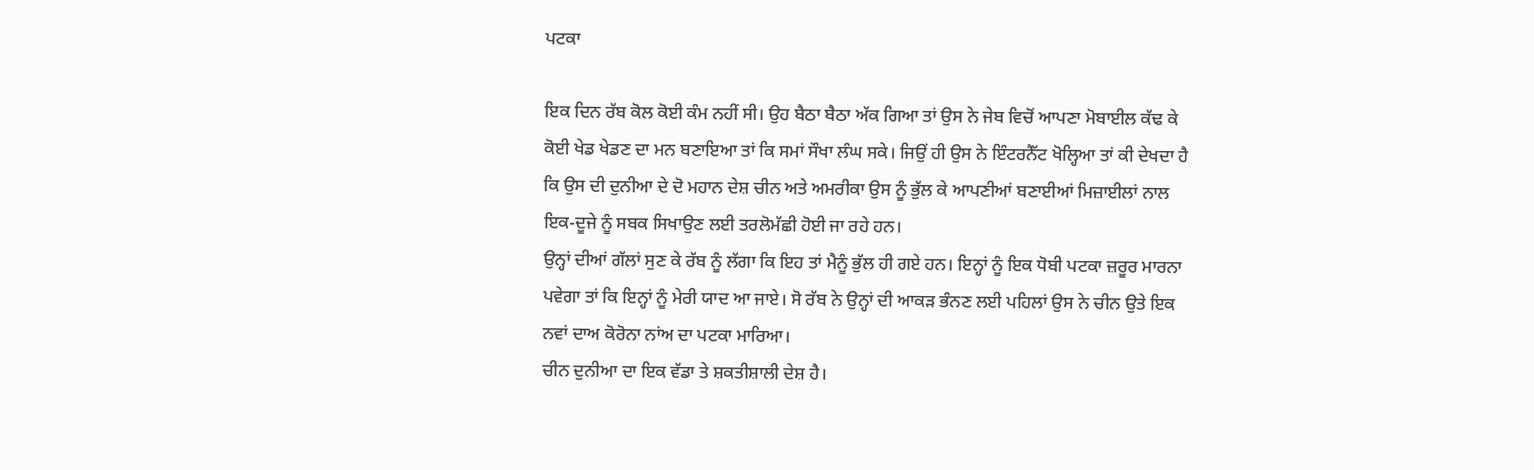ਪਟਕਾ

ਇਕ ਦਿਨ ਰੱਬ ਕੋਲ ਕੋਈ ਕੰਮ ਨਹੀਂ ਸੀ। ਉਹ ਬੈਠਾ ਬੈਠਾ ਅੱਕ ਗਿਆ ਤਾਂ ਉਸ ਨੇ ਜੇਬ ਵਿਚੋਂ ਆਪਣਾ ਮੋਬਾਈਲ ਕੱਢ ਕੇ ਕੋਈ ਖੇਡ ਖੇਡਣ ਦਾ ਮਨ ਬਣਾਇਆ ਤਾਂ ਕਿ ਸਮਾਂ ਸੌਖਾ ਲੰਘ ਸਕੇ। ਜਿਉਂ ਹੀ ਉਸ ਨੇ ਇੰਟਰਨੈੱਟ ਖੋਲ੍ਹਿਆ ਤਾਂ ਕੀ ਦੇਖਦਾ ਹੈ ਕਿ ਉਸ ਦੀ ਦੁਨੀਆ ਦੇ ਦੋ ਮਹਾਨ ਦੇਸ਼ ਚੀਨ ਅਤੇ ਅਮਰੀਕਾ ਉਸ ਨੂੰ ਭੁੱਲ ਕੇ ਆਪਣੀਆਂ ਬਣਾਈਆਂ ਮਿਜ਼ਾਈਲਾਂ ਨਾਲ ਇਕ-ਦੂਜੇ ਨੂੰ ਸਬਕ ਸਿਖਾਉਣ ਲਈ ਤਰਲੋਮੱਛੀ ਹੋਈ ਜਾ ਰਹੇ ਹਨ।
ਉਨ੍ਹਾਂ ਦੀਆਂ ਗੱਲਾਂ ਸੁਣ ਕੇ ਰੱਬ ਨੂੰ ਲੱਗਾ ਕਿ ਇਹ ਤਾਂ ਮੈਨੂੰ ਭੁੱਲ ਹੀ ਗਏ ਹਨ। ਇਨ੍ਹਾਂ ਨੂੰ ਇਕ ਧੋਬੀ ਪਟਕਾ ਜ਼ਰੂਰ ਮਾਰਨਾ ਪਵੇਗਾ ਤਾਂ ਕਿ ਇਨ੍ਹਾਂ ਨੂੰ ਮੇਰੀ ਯਾਦ ਆ ਜਾਏ। ਸੋ ਰੱਬ ਨੇ ਉਨ੍ਹਾਂ ਦੀ ਆਕੜ ਭੰਨਣ ਲਈ ਪਹਿਲਾਂ ਉਸ ਨੇ ਚੀਨ ਉਤੇ ਇਕ ਨਵਾਂ ਦਾਅ ਕੋਰੋਨਾ ਨਾਂਅ ਦਾ ਪਟਕਾ ਮਾਰਿਆ।
ਚੀਨ ਦੁਨੀਆ ਦਾ ਇਕ ਵੱਡਾ ਤੇ ਸ਼ਕਤੀਸ਼ਾਲੀ ਦੇਸ਼ ਹੈ।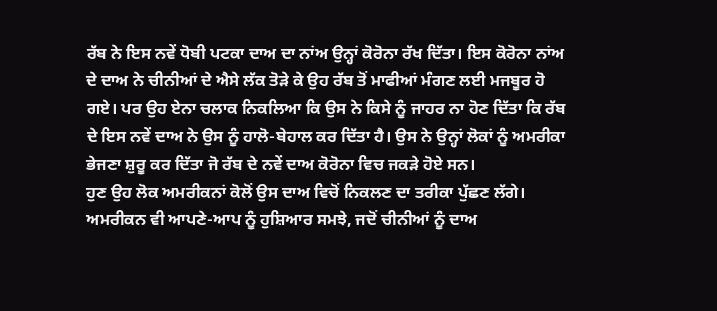ਰੱਬ ਨੇ ਇਸ ਨਵੇਂ ਧੋਬੀ ਪਟਕਾ ਦਾਅ ਦਾ ਨਾਂਅ ਉਨ੍ਹਾਂ ਕੋਰੋਨਾ ਰੱਖ ਦਿੱਤਾ। ਇਸ ਕੋਰੋਨਾ ਨਾਂਅ ਦੇ ਦਾਅ ਨੇ ਚੀਨੀਆਂ ਦੇ ਐਸੇ ਲੱਕ ਤੋੜੇ ਕੇ ਉਹ ਰੱਬ ਤੋਂ ਮਾਫੀਆਂ ਮੰਗਣ ਲਈ ਮਜਬੂਰ ਹੋ ਗਏ। ਪਰ ਉਹ ਏਨਾ ਚਲਾਕ ਨਿਕਲਿਆ ਕਿ ਉਸ ਨੇ ਕਿਸੇ ਨੂੰ ਜਾਹਰ ਨਾ ਹੋਣ ਦਿੱਤਾ ਕਿ ਰੱਬ ਦੇ ਇਸ ਨਵੇਂ ਦਾਅ ਨੇ ਉਸ ਨੂੰ ਹਾਲੋ-ਬੇਹਾਲ ਕਰ ਦਿੱਤਾ ਹੈ। ਉਸ ਨੇ ਉਨ੍ਹਾਂ ਲੋਕਾਂ ਨੂੰ ਅਮਰੀਕਾ ਭੇਜਣਾ ਸ਼ੁਰੂ ਕਰ ਦਿੱਤਾ ਜੋ ਰੱਬ ਦੇ ਨਵੇਂ ਦਾਅ ਕੋਰੋਨਾ ਵਿਚ ਜਕੜੇ ਹੋਏ ਸਨ।
ਹੁਣ ਉਹ ਲੋਕ ਅਮਰੀਕਨਾਂ ਕੋਲੋਂ ਉਸ ਦਾਅ ਵਿਚੋਂ ਨਿਕਲਣ ਦਾ ਤਰੀਕਾ ਪੁੱਛਣ ਲੱਗੇ। ਅਮਰੀਕਨ ਵੀ ਆਪਣੇ-ਆਪ ਨੂੰ ਹੁਸ਼ਿਆਰ ਸਮਝੇ, ਜਦੋਂ ਚੀਨੀਆਂ ਨੂੰ ਦਾਅ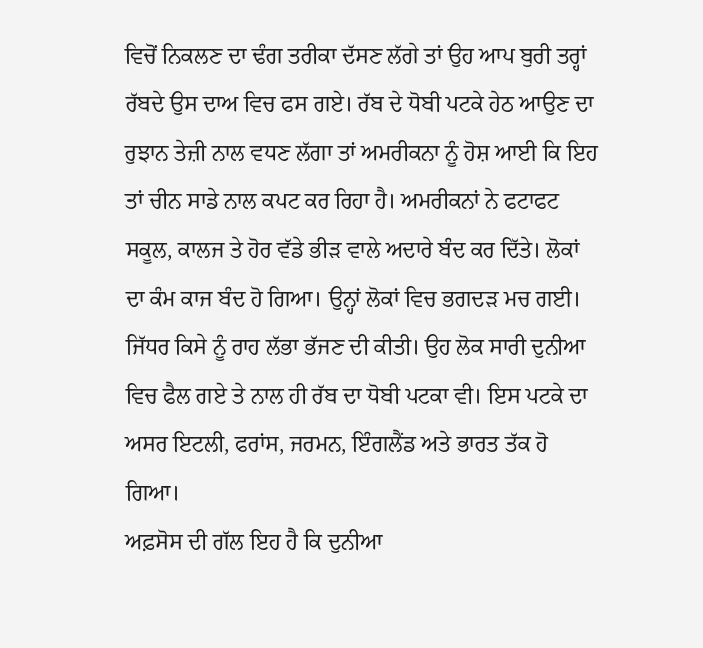ਵਿਚੋਂ ਨਿਕਲਣ ਦਾ ਢੰਗ ਤਰੀਕਾ ਦੱਸਣ ਲੱਗੇ ਤਾਂ ਉਹ ਆਪ ਬੁਰੀ ਤਰ੍ਹਾਂ ਰੱਬਦੇ ਉਸ ਦਾਅ ਵਿਚ ਫਸ ਗਏ। ਰੱਬ ਦੇ ਧੋਬੀ ਪਟਕੇ ਹੇਠ ਆਉਣ ਦਾ ਰੁਝਾਨ ਤੇਜ਼ੀ ਨਾਲ ਵਧਣ ਲੱਗਾ ਤਾਂ ਅਮਰੀਕਨਾ ਨੂੰ ਹੋਸ਼ ਆਈ ਕਿ ਇਹ ਤਾਂ ਚੀਨ ਸਾਡੇ ਨਾਲ ਕਪਟ ਕਰ ਰਿਹਾ ਹੈ। ਅਮਰੀਕਨਾਂ ਨੇ ਫਟਾਫਟ ਸਕੂਲ, ਕਾਲਜ ਤੇ ਹੋਰ ਵੱਡੇ ਭੀੜ ਵਾਲੇ ਅਦਾਰੇ ਬੰਦ ਕਰ ਦਿੱਤੇ। ਲੋਕਾਂ ਦਾ ਕੰਮ ਕਾਜ ਬੰਦ ਹੋ ਗਿਆ। ਉਨ੍ਹਾਂ ਲੋਕਾਂ ਵਿਚ ਭਗਦੜ ਮਚ ਗਈ। ਜਿੱਧਰ ਕਿਸੇ ਨੂੰ ਰਾਹ ਲੱਭਾ ਭੱਜਣ ਦੀ ਕੀਤੀ। ਉਹ ਲੋਕ ਸਾਰੀ ਦੁਨੀਆ ਵਿਚ ਫੈਲ ਗਏ ਤੇ ਨਾਲ ਹੀ ਰੱਬ ਦਾ ਧੋਬੀ ਪਟਕਾ ਵੀ। ਇਸ ਪਟਕੇ ਦਾ ਅਸਰ ਇਟਲੀ, ਫਰਾਂਸ, ਜਰਮਨ, ਇੰਗਲੈਂਡ ਅਤੇ ਭਾਰਤ ਤੱਕ ਹੋ ਗਿਆ।
ਅਫ਼ਸੋਸ ਦੀ ਗੱਲ ਇਹ ਹੈ ਕਿ ਦੁਨੀਆ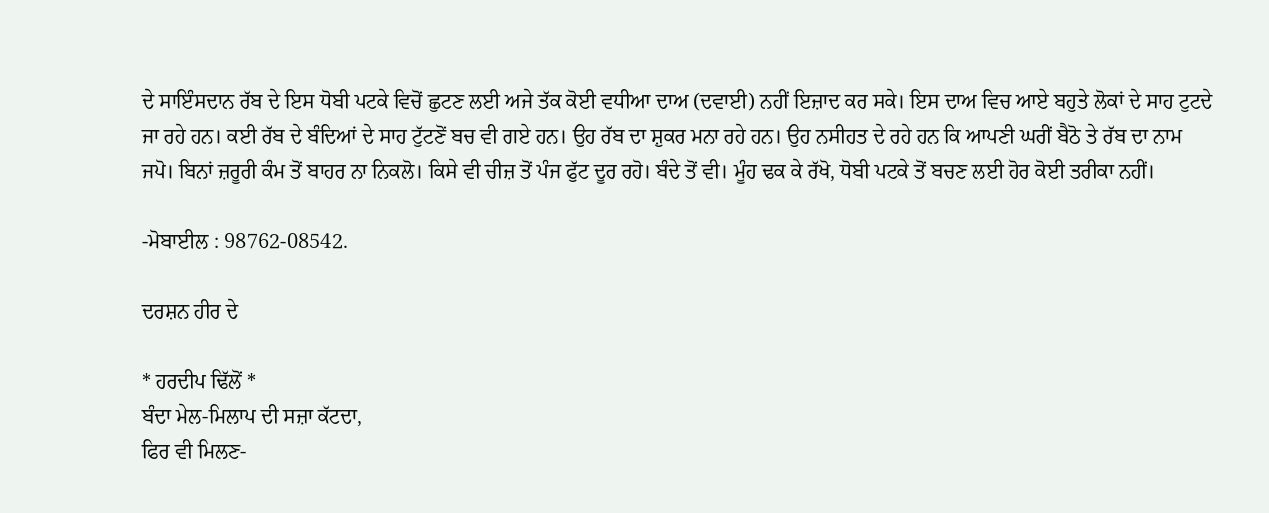ਦੇ ਸਾਇੰਸਦਾਨ ਰੱਬ ਦੇ ਇਸ ਧੋਬੀ ਪਟਕੇ ਵਿਚੋਂ ਛੁਟਣ ਲਈ ਅਜੇ ਤੱਕ ਕੋਈ ਵਧੀਆ ਦਾਅ (ਦਵਾਈ) ਨਹੀਂ ਇਜ਼ਾਦ ਕਰ ਸਕੇ। ਇਸ ਦਾਅ ਵਿਚ ਆਏ ਬਹੁਤੇ ਲੋਕਾਂ ਦੇ ਸਾਹ ਟੁਟਦੇ ਜਾ ਰਹੇ ਹਨ। ਕਈ ਰੱਬ ਦੇ ਬੰਦਿਆਂ ਦੇ ਸਾਹ ਟੁੱਟਣੋਂ ਬਚ ਵੀ ਗਏ ਹਨ। ਉਹ ਰੱਬ ਦਾ ਸ਼ੁਕਰ ਮਨਾ ਰਹੇ ਹਨ। ਉਹ ਨਸੀਹਤ ਦੇ ਰਹੇ ਹਨ ਕਿ ਆਪਣੀ ਘਰੀਂ ਬੈਠੋ ਤੇ ਰੱਬ ਦਾ ਨਾਮ ਜਪੋ। ਬਿਨਾਂ ਜ਼ਰੂਰੀ ਕੰਮ ਤੋਂ ਬਾਹਰ ਨਾ ਨਿਕਲੋ। ਕਿਸੇ ਵੀ ਚੀਜ਼ ਤੋਂ ਪੰਜ ਫੁੱਟ ਦੂਰ ਰਹੋ। ਬੰਦੇ ਤੋਂ ਵੀ। ਮੂੰਹ ਢਕ ਕੇ ਰੱਖੋ, ਧੋਬੀ ਪਟਕੇ ਤੋਂ ਬਚਣ ਲਈ ਹੋਰ ਕੋਈ ਤਰੀਕਾ ਨਹੀਂ।

-ਮੋਬਾਈਲ : 98762-08542.

ਦਰਸ਼ਨ ਹੀਰ ਦੇ

* ਹਰਦੀਪ ਢਿੱਲੋਂ *
ਬੰਦਾ ਮੇਲ-ਮਿਲਾਪ ਦੀ ਸਜ਼ਾ ਕੱਟਦਾ,
ਫਿਰ ਵੀ ਮਿਲਣ-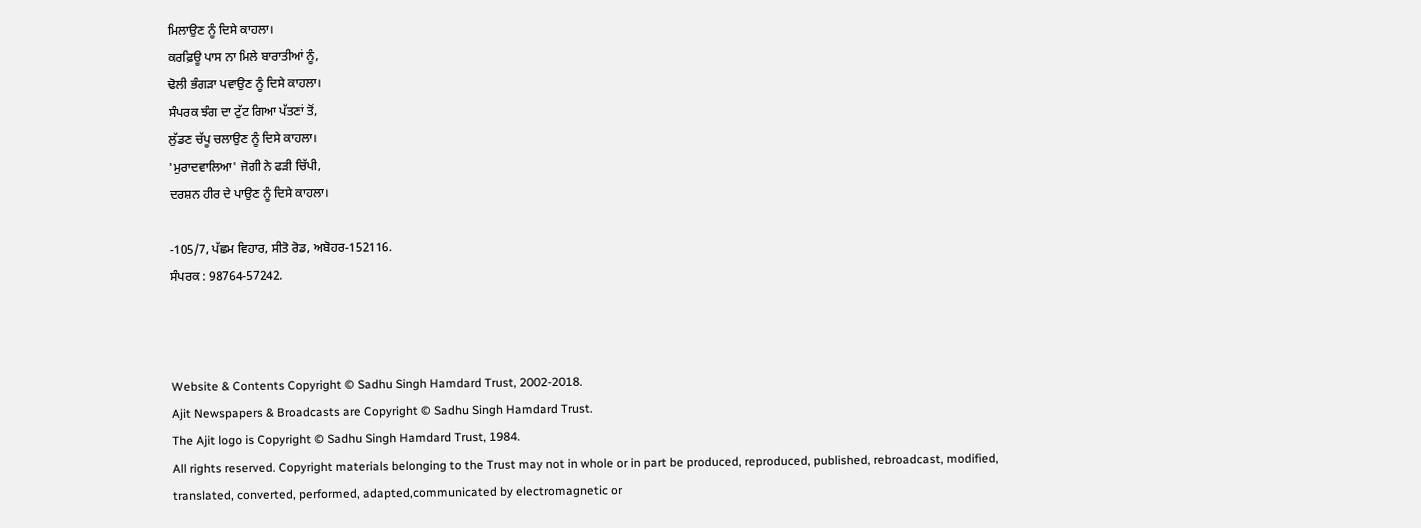ਮਿਲਾਉਣ ਨੂੰ ਦਿਸੇ ਕਾਹਲਾ।
ਕਰਫ਼ਿਊ ਪਾਸ ਨਾ ਮਿਲੇ ਬਾਰਾਤੀਆਂ ਨੂੰ,
ਢੋਲੀ ਭੰਗੜਾ ਪਵਾਉਣ ਨੂੰ ਦਿਸੇ ਕਾਹਲਾ।
ਸੰਪਰਕ ਝੰਗ ਦਾ ਟੁੱਟ ਗਿਆ ਪੱਤਣਾਂ ਤੋਂ,
ਲੁੱਡਣ ਚੱਪੂ ਚਲਾਉਣ ਨੂੰ ਦਿਸੇ ਕਾਹਲਾ।
'ਮੁਰਾਦਵਾਲਿਆ' ਜੋਗੀ ਨੇ ਫੜੀ ਚਿੱਪੀ,
ਦਰਸ਼ਨ ਹੀਰ ਦੇ ਪਾਉਣ ਨੂੰ ਦਿਸੇ ਕਾਹਲਾ।

-105/7, ਪੱਛਮ ਵਿਹਾਰ, ਸੀਤੋ ਰੋਡ, ਅਬੋਹਰ-152116.
ਸੰਪਰਕ : 98764-57242.



Website & Contents Copyright © Sadhu Singh Hamdard Trust, 2002-2018.
Ajit Newspapers & Broadcasts are Copyright © Sadhu Singh Hamdard Trust.
The Ajit logo is Copyright © Sadhu Singh Hamdard Trust, 1984.
All rights reserved. Copyright materials belonging to the Trust may not in whole or in part be produced, reproduced, published, rebroadcast, modified, translated, converted, performed, adapted,communicated by electromagnetic or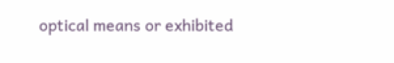optical means or exhibited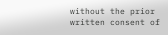without the prior written consent of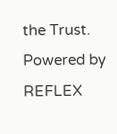the Trust. Powered by REFLEX